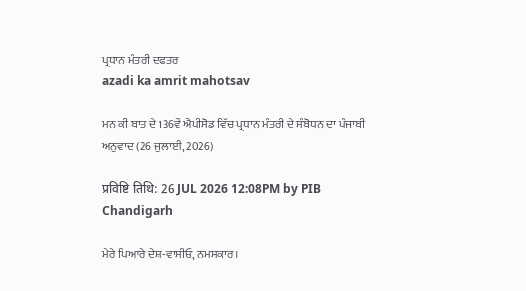ਪ੍ਰਧਾਨ ਮੰਤਰੀ ਦਫਤਰ
azadi ka amrit mahotsav

ਮਨ ਕੀ ਬਾਤ ਦੇ 136ਵੇਂ ਐਪੀਸੋਡ ਵਿੱਚ ਪ੍ਰਧਾਨ ਮੰਤਰੀ ਦੇ ਸੰਬੋਧਨ ਦਾ ਪੰਜਾਬੀ ਅਨੁਵਾਦ (26 ਜੁਲਾਈ, 2026)

प्रविष्टि तिथि: 26 JUL 2026 12:08PM by PIB Chandigarh

ਮੇਰੇ ਪਿਆਰੇ ਦੇਸ਼-ਵਾਸੀਓ, ਨਮਸਕਾਰ।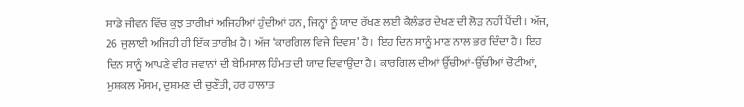ਸਾਡੇ ਜੀਵਨ ਵਿੱਚ ਕੁਝ ਤਾਰੀਖ਼ਾਂ ਅਜਿਹੀਆਂ ਹੁੰਦੀਆਂ ਹਨ, ਜਿਨ੍ਹਾਂ ਨੂੰ ਯਾਦ ਰੱਖਣ ਲਈ ਕੈਲੰਡਰ ਦੇਖਣ ਦੀ ਲੋੜ ਨਹੀਂ ਪੈਂਦੀ। ਅੱਜ, 26 ਜੁਲਾਈ ਅਜਿਹੀ ਹੀ ਇੱਕ ਤਾਰੀਖ਼ ਹੈ। ਅੱਜ ‘ਕਾਰਗਿਲ ਵਿਜੇ ਦਿਵਸ’ ਹੈ। ਇਹ ਦਿਨ ਸਾਨੂੰ ਮਾਣ ਨਾਲ ਭਰ ਦਿੰਦਾ ਹੈ। ਇਹ ਦਿਨ ਸਾਨੂੰ ਆਪਣੇ ਵੀਰ ਜਵਾਨਾਂ ਦੀ ਬੇਮਿਸਾਲ ਹਿੰਮਤ ਦੀ ਯਾਦ ਦਿਵਾਉਂਦਾ ਹੈ। ਕਾਰਗਿਲ ਦੀਆਂ ਉੱਚੀਆਂ-ਉੱਚੀਆਂ ਚੋਟੀਆਂ, ਮੁਸ਼ਕਲ ਮੌਸਮ, ਦੁਸ਼ਮਣ ਦੀ ਚੁਣੌਤੀ, ਹਰ ਹਾਲਾਤ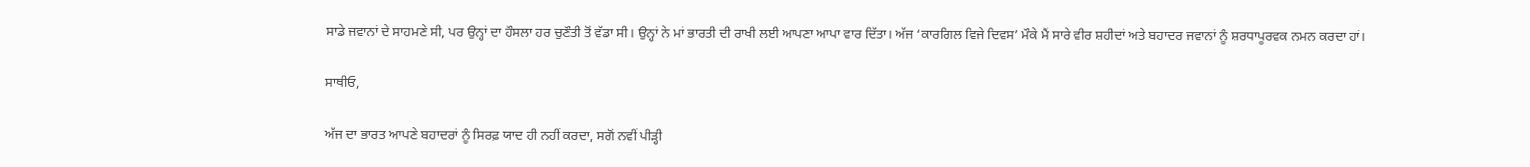ਸਾਡੇ ਜਵਾਨਾਂ ਦੇ ਸਾਹਮਣੇ ਸੀ, ਪਰ ਉਨ੍ਹਾਂ ਦਾ ਹੌਸਲਾ ਹਰ ਚੁਣੌਤੀ ਤੋਂ ਵੱਡਾ ਸੀ। ਉਨ੍ਹਾਂ ਨੇ ਮਾਂ ਭਾਰਤੀ ਦੀ ਰਾਖੀ ਲਈ ਆਪਣਾ ਆਪਾ ਵਾਰ ਦਿੱਤਾ। ਅੱਜ ‘ਕਾਰਗਿਲ ਵਿਜੇ ਦਿਵਸ’ ਮੌਕੇ ਮੈਂ ਸਾਰੇ ਵੀਰ ਸ਼ਹੀਦਾਂ ਅਤੇ ਬਹਾਦਰ ਜਵਾਨਾਂ ਨੂੰ ਸ਼ਰਧਾਪੂਰਵਕ ਨਮਨ ਕਰਦਾ ਹਾਂ।

ਸਾਥੀਓ,

ਅੱਜ ਦਾ ਭਾਰਤ ਆਪਣੇ ਬਹਾਦਰਾਂ ਨੂੰ ਸਿਰਫ਼ ਯਾਦ ਹੀ ਨਹੀਂ ਕਰਦਾ, ਸਗੋਂ ਨਵੀਂ ਪੀੜ੍ਹੀ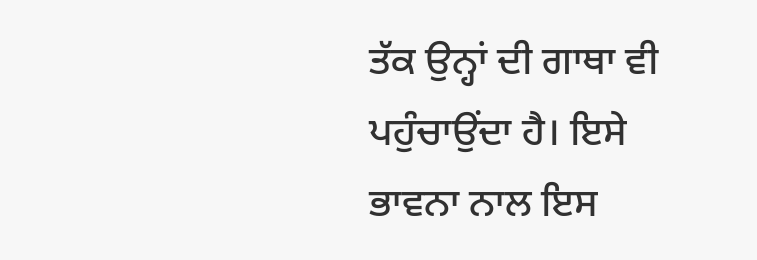ਤੱਕ ਉਨ੍ਹਾਂ ਦੀ ਗਾਥਾ ਵੀ ਪਹੁੰਚਾਉਂਦਾ ਹੈ। ਇਸੇ ਭਾਵਨਾ ਨਾਲ ਇਸ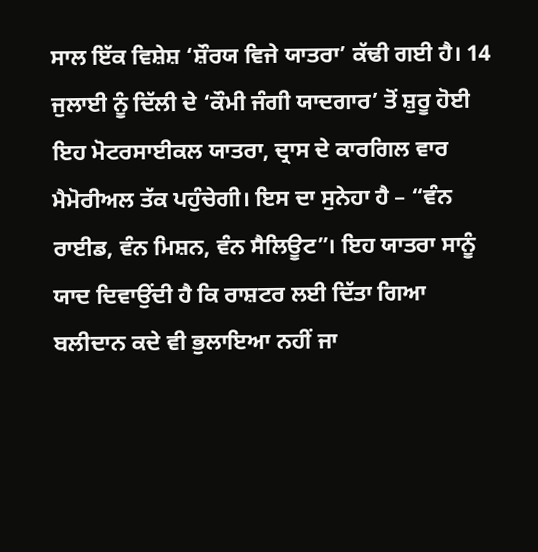ਸਾਲ ਇੱਕ ਵਿਸ਼ੇਸ਼ ‘ਸ਼ੌਰਯ ਵਿਜੇ ਯਾਤਰਾ’ ਕੱਢੀ ਗਈ ਹੈ। 14 ਜੁਲਾਈ ਨੂੰ ਦਿੱਲੀ ਦੇ ‘ਕੌਮੀ ਜੰਗੀ ਯਾਦਗਾਰ’ ਤੋਂ ਸ਼ੁਰੂ ਹੋਈ ਇਹ ਮੋਟਰਸਾਈਕਲ ਯਾਤਰਾ, ਦ੍ਰਾਸ ਦੇ ਕਾਰਗਿਲ ਵਾਰ ਮੈਮੋਰੀਅਲ ਤੱਕ ਪਹੁੰਚੇਗੀ। ਇਸ ਦਾ ਸੁਨੇਹਾ ਹੈ – “ਵੰਨ ਰਾਈਡ, ਵੰਨ ਮਿਸ਼ਨ, ਵੰਨ ਸੈਲਿਊਟ”। ਇਹ ਯਾਤਰਾ ਸਾਨੂੰ ਯਾਦ ਦਿਵਾਉਂਦੀ ਹੈ ਕਿ ਰਾਸ਼ਟਰ ਲਈ ਦਿੱਤਾ ਗਿਆ ਬਲੀਦਾਨ ਕਦੇ ਵੀ ਭੁਲਾਇਆ ਨਹੀਂ ਜਾ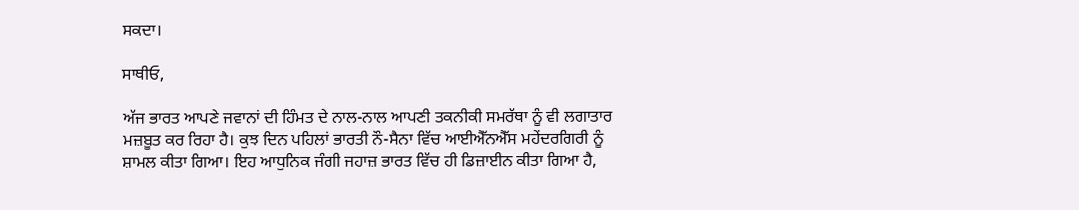ਸਕਦਾ।

ਸਾਥੀਓ,

ਅੱਜ ਭਾਰਤ ਆਪਣੇ ਜਵਾਨਾਂ ਦੀ ਹਿੰਮਤ ਦੇ ਨਾਲ-ਨਾਲ ਆਪਣੀ ਤਕਨੀਕੀ ਸਮਰੱਥਾ ਨੂੰ ਵੀ ਲਗਾਤਾਰ ਮਜ਼ਬੂਤ ਕਰ ਰਿਹਾ ਹੈ। ਕੁਝ ਦਿਨ ਪਹਿਲਾਂ ਭਾਰਤੀ ਨੌ-ਸੈਨਾ ਵਿੱਚ ਆਈਐੱਨਐੱਸ ਮਹੇਂਦਰਗਿਰੀ ਨੂੰ ਸ਼ਾਮਲ ਕੀਤਾ ਗਿਆ। ਇਹ ਆਧੁਨਿਕ ਜੰਗੀ ਜਹਾਜ਼ ਭਾਰਤ ਵਿੱਚ ਹੀ ਡਿਜ਼ਾਈਨ ਕੀਤਾ ਗਿਆ ਹੈ,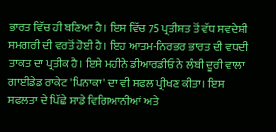ਭਾਰਤ ਵਿੱਚ ਹੀ ਬਣਿਆ ਹੈ। ਇਸ ਵਿੱਚ 75 ਪ੍ਰਤੀਸ਼ਤ ਤੋਂ ਵੱਧ ਸਵਦੇਸ਼ੀ ਸਮਗਰੀ ਦੀ ਵਰਤੋਂ ਹੋਈ ਹੈ। ਇਹ ਆਤਮ-ਨਿਰਭਰ ਭਾਰਤ ਦੀ ਵਧਦੀ ਤਾਕਤ ਦਾ ਪ੍ਰਤੀਕ ਹੈ। ਇਸੇ ਮਹੀਨੇ ਡੀਆਰਡੀਓ ਨੇ ਲੰਬੀ ਦੂਰੀ ਵਾਲਾ ਗਾਈਡੇਡ ਰਾਕੇਟ 'ਪਿਨਾਕਾ' ਦਾ ਵੀ ਸਫਲ ਪ੍ਰੀਖਣ ਕੀਤਾ। ਇਸ ਸਫਲਤਾ ਦੇ ਪਿੱਛੇ ਸਾਡੇ ਵਿਗਿਆਨੀਆਂ ਅਤੇ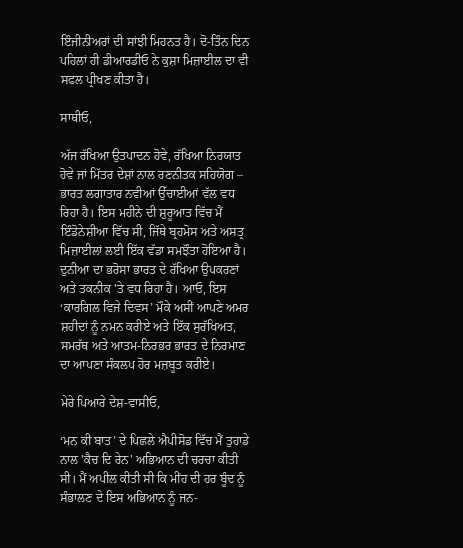ਇੰਜੀਨੀਅਰਾਂ ਦੀ ਸਾਂਝੀ ਮਿਹਨਤ ਹੈ। ਦੋ-ਤਿੰਨ ਦਿਨ ਪਹਿਲਾਂ ਹੀ ਡੀਆਰਡੀਓ ਨੇ ਕੁਸ਼ਾ ਮਿਜ਼ਾਈਲ ਦਾ ਵੀ ਸਫਲ ਪ੍ਰੀਖਣ ਕੀਤਾ ਹੈ।

ਸਾਥੀਓ,

ਅੱਜ ਰੱਖਿਆ ਉਤਪਾਦਨ ਹੋਵੇ, ਰੱਖਿਆ ਨਿਰਯਾਤ ਹੋਵੇ ਜਾਂ ਮਿੱਤਰ ਦੇਸ਼ਾਂ ਨਾਲ ਰਣਨੀਤਕ ਸਹਿਯੋਗ – ਭਾਰਤ ਲਗਾਤਾਰ ਨਵੀਆਂ ਉੱਚਾਈਆਂ ਵੱਲ ਵਧ ਰਿਹਾ ਹੈ। ਇਸ ਮਹੀਨੇ ਦੀ ਸ਼ੁਰੂਆਤ ਵਿੱਚ ਮੈਂ ਇੰਡੋਨੇਸ਼ੀਆ ਵਿੱਚ ਸੀ, ਜਿੱਥੇ ਬ੍ਰਹਮੋਸ ਅਤੇ ਅਸਤ੍ਰ ਮਿਜ਼ਾਈਲਾਂ ਲਈ ਇੱਕ ਵੱਡਾ ਸਮਝੌਤਾ ਹੋਇਆ ਹੈ। ਦੁਨੀਆ ਦਾ ਭਰੋਸਾ ਭਾਰਤ ਦੇ ਰੱਖਿਆ ਉਪਕਰਣਾਂ ਅਤੇ ਤਕਨੀਕ 'ਤੇ ਵਧ ਰਿਹਾ ਹੈ। ਆਓ, ਇਸ ‘ਕਾਰਗਿਲ ਵਿਜੇ ਦਿਵਸ’ ਮੌਕੇ ਅਸੀਂ ਆਪਣੇ ਅਮਰ ਸ਼ਹੀਦਾਂ ਨੂੰ ਨਮਨ ਕਰੀਏ ਅਤੇ ਇੱਕ ਸੁਰੱਖਿਅਤ, ਸਮਰੱਥ ਅਤੇ ਆਤਮ-ਨਿਰਭਰ ਭਾਰਤ ਦੇ ਨਿਰਮਾਣ ਦਾ ਆਪਣਾ ਸੰਕਲਪ ਹੋਰ ਮਜ਼ਬੂਤ ਕਰੀਏ।

ਮੇਰੇ ਪਿਆਰੇ ਦੇਸ਼-ਵਾਸੀਓ,

‘ਮਨ ਕੀ ਬਾਤ’ ਦੇ ਪਿਛਲੇ ਐਪੀਸੋਡ ਵਿੱਚ ਮੈਂ ਤੁਹਾਡੇ ਨਾਲ 'ਕੈਚ ਦਿ ਰੇਨ' ਅਭਿਆਨ ਦੀ ਚਰਚਾ ਕੀਤੀ ਸੀ। ਮੈਂ ਅਪੀਲ ਕੀਤੀ ਸੀ ਕਿ ਮੀਂਹ ਦੀ ਹਰ ਬੂੰਦ ਨੂੰ ਸੰਭਾਲਣ ਦੇ ਇਸ ਅਭਿਆਨ ਨੂੰ ਜਨ-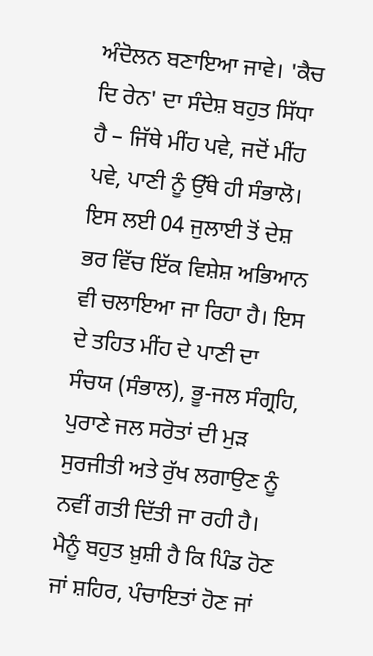ਅੰਦੋਲਨ ਬਣਾਇਆ ਜਾਵੇ। 'ਕੈਚ ਦਿ ਰੇਨ' ਦਾ ਸੰਦੇਸ਼ ਬਹੁਤ ਸਿੱਧਾ ਹੈ – ਜਿੱਥੇ ਮੀਂਹ ਪਵੇ, ਜਦੋਂ ਮੀਂਹ ਪਵੇ, ਪਾਣੀ ਨੂੰ ਉੱਥੇ ਹੀ ਸੰਭਾਲੋ। ਇਸ ਲਈ 04 ਜੁਲਾਈ ਤੋਂ ਦੇਸ਼ ਭਰ ਵਿੱਚ ਇੱਕ ਵਿਸ਼ੇਸ਼ ਅਭਿਆਨ ਵੀ ਚਲਾਇਆ ਜਾ ਰਿਹਾ ਹੈ। ਇਸ ਦੇ ਤਹਿਤ ਮੀਂਹ ਦੇ ਪਾਣੀ ਦਾ ਸੰਚਯ (ਸੰਭਾਲ), ਭੂ-ਜਲ ਸੰਗ੍ਰਹਿ, ਪੁਰਾਣੇ ਜਲ ਸਰੋਤਾਂ ਦੀ ਮੁੜ ਸੁਰਜੀਤੀ ਅਤੇ ਰੁੱਖ ਲਗਾਉਣ ਨੂੰ ਨਵੀਂ ਗਤੀ ਦਿੱਤੀ ਜਾ ਰਹੀ ਹੈ। ਮੈਨੂੰ ਬਹੁਤ ਖ਼ੁਸ਼ੀ ਹੈ ਕਿ ਪਿੰਡ ਹੋਣ ਜਾਂ ਸ਼ਹਿਰ, ਪੰਚਾਇਤਾਂ ਹੋਣ ਜਾਂ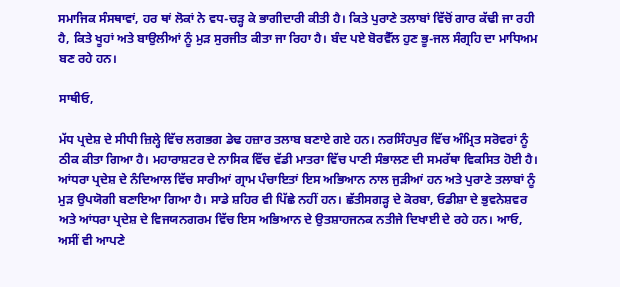ਸਮਾਜਿਕ ਸੰਸਥਾਵਾਂ, ਹਰ ਥਾਂ ਲੋਕਾਂ ਨੇ ਵਧ-ਚੜ੍ਹ ਕੇ ਭਾਗੀਦਾਰੀ ਕੀਤੀ ਹੈ। ਕਿਤੇ ਪੁਰਾਣੇ ਤਲਾਬਾਂ ਵਿੱਚੋਂ ਗਾਰ ਕੱਢੀ ਜਾ ਰਹੀ ਹੈ, ਕਿਤੇ ਖੂਹਾਂ ਅਤੇ ਬਾਉਲੀਆਂ ਨੂੰ ਮੁੜ ਸੁਰਜੀਤ ਕੀਤਾ ਜਾ ਰਿਹਾ ਹੈ। ਬੰਦ ਪਏ ਬੋਰਵੈੱਲ ਹੁਣ ਭੂ-ਜਲ ਸੰਗ੍ਰਹਿ ਦਾ ਮਾਧਿਅਮ ਬਣ ਰਹੇ ਹਨ।

ਸਾਥੀਓ,

ਮੱਧ ਪ੍ਰਦੇਸ਼ ਦੇ ਸੀਧੀ ਜ਼ਿਲ੍ਹੇ ਵਿੱਚ ਲਗਭਗ ਡੇਢ ਹਜ਼ਾਰ ਤਲਾਬ ਬਣਾਏ ਗਏ ਹਨ। ਨਰਸਿੰਹਪੁਰ ਵਿੱਚ ਅੰਮ੍ਰਿਤ ਸਰੋਵਰਾਂ ਨੂੰ ਠੀਕ ਕੀਤਾ ਗਿਆ ਹੈ। ਮਹਾਰਾਸ਼ਟਰ ਦੇ ਨਾਸਿਕ ਵਿੱਚ ਵੱਡੀ ਮਾਤਰਾ ਵਿੱਚ ਪਾਣੀ ਸੰਭਾਲਣ ਦੀ ਸਮਰੱਥਾ ਵਿਕਸਿਤ ਹੋਈ ਹੈ। ਆਂਧਰਾ ਪ੍ਰਦੇਸ਼ ਦੇ ਨੰਦਿਆਲ ਵਿੱਚ ਸਾਰੀਆਂ ਗ੍ਰਾਮ ਪੰਚਾਇਤਾਂ ਇਸ ਅਭਿਆਨ ਨਾਲ ਜੁੜੀਆਂ ਹਨ ਅਤੇ ਪੁਰਾਣੇ ਤਲਾਬਾਂ ਨੂੰ ਮੁੜ ਉਪਯੋਗੀ ਬਣਾਇਆ ਗਿਆ ਹੈ। ਸਾਡੇ ਸ਼ਹਿਰ ਵੀ ਪਿੱਛੇ ਨਹੀਂ ਹਨ। ਛੱਤੀਸਗੜ੍ਹ ਦੇ ਕੋਰਬਾ, ਓਡੀਸ਼ਾ ਦੇ ਭੁਵਨੇਸ਼ਵਰ ਅਤੇ ਆਂਧਰਾ ਪ੍ਰਦੇਸ਼ ਦੇ ਵਿਜਯਨਗਰਮ ਵਿੱਚ ਇਸ ਅਭਿਆਨ ਦੇ ਉਤਸ਼ਾਹਜਨਕ ਨਤੀਜੇ ਦਿਖਾਈ ਦੇ ਰਹੇ ਹਨ। ਆਓ, ਅਸੀਂ ਵੀ ਆਪਣੇ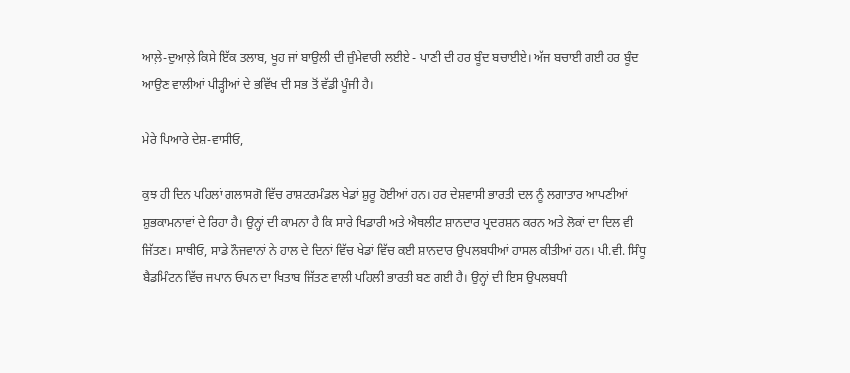ਆਲ਼ੇ-ਦੁਆਲ਼ੇ ਕਿਸੇ ਇੱਕ ਤਲਾਬ, ਖੂਹ ਜਾਂ ਬਾਉਲੀ ਦੀ ਜ਼ੁੰਮੇਵਾਰੀ ਲਈਏ - ਪਾਣੀ ਦੀ ਹਰ ਬੂੰਦ ਬਚਾਈਏ। ਅੱਜ ਬਚਾਈ ਗਈ ਹਰ ਬੂੰਦ ਆਉਣ ਵਾਲੀਆਂ ਪੀੜ੍ਹੀਆਂ ਦੇ ਭਵਿੱਖ ਦੀ ਸਭ ਤੋਂ ਵੱਡੀ ਪੂੰਜੀ ਹੈ।

ਮੇਰੇ ਪਿਆਰੇ ਦੇਸ਼-ਵਾਸੀਓ,

ਕੁਝ ਹੀ ਦਿਨ ਪਹਿਲਾਂ ਗਲਾਸਗੋ ਵਿੱਚ ਰਾਸ਼ਟਰਮੰਡਲ ਖੇਡਾਂ ਸ਼ੁਰੂ ਹੋਈਆਂ ਹਨ। ਹਰ ਦੇਸ਼ਵਾਸੀ ਭਾਰਤੀ ਦਲ ਨੂੰ ਲਗਾਤਾਰ ਆਪਣੀਆਂ ਸ਼ੁਭਕਾਮਨਾਵਾਂ ਦੇ ਰਿਹਾ ਹੈ। ਉਨ੍ਹਾਂ ਦੀ ਕਾਮਨਾ ਹੈ ਕਿ ਸਾਰੇ ਖਿਡਾਰੀ ਅਤੇ ਐਥਲੀਟ ਸ਼ਾਨਦਾਰ ਪ੍ਰਦਰਸ਼ਨ ਕਰਨ ਅਤੇ ਲੋਕਾਂ ਦਾ ਦਿਲ ਵੀ ਜਿੱਤਣ। ਸਾਥੀਓ, ਸਾਡੇ ਨੌਜਵਾਨਾਂ ਨੇ ਹਾਲ ਦੇ ਦਿਨਾਂ ਵਿੱਚ ਖੇਡਾਂ ਵਿੱਚ ਕਈ ਸ਼ਾਨਦਾਰ ਉਪਲਬਧੀਆਂ ਹਾਸਲ ਕੀਤੀਆਂ ਹਨ। ਪੀ.ਵੀ. ਸਿੰਧੂ ਬੈਡਮਿੰਟਨ ਵਿੱਚ ਜਪਾਨ ਓਪਨ ਦਾ ਖਿਤਾਬ ਜਿੱਤਣ ਵਾਲੀ ਪਹਿਲੀ ਭਾਰਤੀ ਬਣ ਗਈ ਹੈ। ਉਨ੍ਹਾਂ ਦੀ ਇਸ ਉਪਲਬਧੀ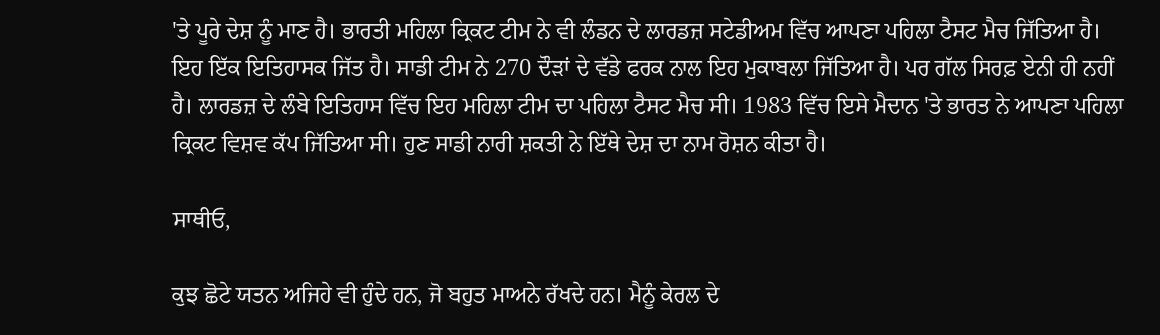'ਤੇ ਪੂਰੇ ਦੇਸ਼ ਨੂੰ ਮਾਣ ਹੈ। ਭਾਰਤੀ ਮਹਿਲਾ ਕ੍ਰਿਕਟ ਟੀਮ ਨੇ ਵੀ ਲੰਡਨ ਦੇ ਲਾਰਡਜ਼ ਸਟੇਡੀਅਮ ਵਿੱਚ ਆਪਣਾ ਪਹਿਲਾ ਟੈਸਟ ਮੈਚ ਜਿੱਤਿਆ ਹੈ। ਇਹ ਇੱਕ ਇਤਿਹਾਸਕ ਜਿੱਤ ਹੈ। ਸਾਡੀ ਟੀਮ ਨੇ 270 ਦੌੜਾਂ ਦੇ ਵੱਡੇ ਫਰਕ ਨਾਲ ਇਹ ਮੁਕਾਬਲਾ ਜਿੱਤਿਆ ਹੈ। ਪਰ ਗੱਲ ਸਿਰਫ਼ ਏਨੀ ਹੀ ਨਹੀਂ ਹੈ। ਲਾਰਡਜ਼ ਦੇ ਲੰਬੇ ਇਤਿਹਾਸ ਵਿੱਚ ਇਹ ਮਹਿਲਾ ਟੀਮ ਦਾ ਪਹਿਲਾ ਟੈਸਟ ਮੈਚ ਸੀ। 1983 ਵਿੱਚ ਇਸੇ ਮੈਦਾਨ 'ਤੇ ਭਾਰਤ ਨੇ ਆਪਣਾ ਪਹਿਲਾ ਕ੍ਰਿਕਟ ਵਿਸ਼ਵ ਕੱਪ ਜਿੱਤਿਆ ਸੀ। ਹੁਣ ਸਾਡੀ ਨਾਰੀ ਸ਼ਕਤੀ ਨੇ ਇੱਥੇ ਦੇਸ਼ ਦਾ ਨਾਮ ਰੋਸ਼ਨ ਕੀਤਾ ਹੈ।

ਸਾਥੀਓ,

ਕੁਝ ਛੋਟੇ ਯਤਨ ਅਜਿਹੇ ਵੀ ਹੁੰਦੇ ਹਨ, ਜੋ ਬਹੁਤ ਮਾਅਨੇ ਰੱਖਦੇ ਹਨ। ਮੈਨੂੰ ਕੇਰਲ ਦੇ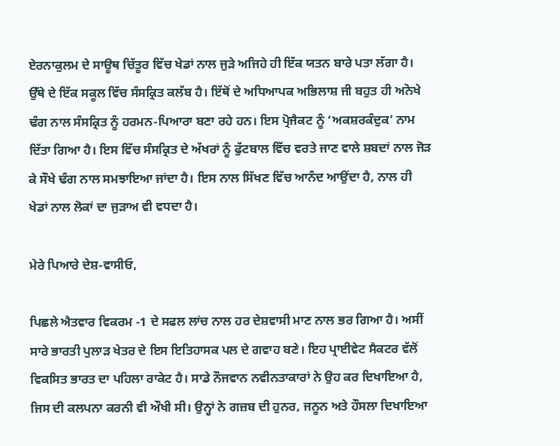ਏਰਨਾਕੁਲਮ ਦੇ ਸਾਊਥ ਚਿੱਤੂਰ ਵਿੱਚ ਖੇਡਾਂ ਨਾਲ ਜੁੜੇ ਅਜਿਹੇ ਹੀ ਇੱਕ ਯਤਨ ਬਾਰੇ ਪਤਾ ਲੱਗਾ ਹੈ। ਉੱਥੇ ਦੇ ਇੱਕ ਸਕੂਲ ਵਿੱਚ ਸੰਸਕ੍ਰਿਤ ਕਲੱਬ ਹੈ। ਇੱਥੋਂ ਦੇ ਅਧਿਆਪਕ ਅਭਿਲਾਸ਼ ਜੀ ਬਹੁਤ ਹੀ ਅਨੋਖੇ ਢੰਗ ਨਾਲ ਸੰਸਕ੍ਰਿਤ ਨੂੰ ਹਰਮਨ-ਪਿਆਰਾ ਬਣਾ ਰਹੇ ਹਨ। ਇਸ ਪ੍ਰੋਜੈਕਟ ਨੂੰ ‘ਅਕਸ਼ਰਕੰਦੁਕ’ ਨਾਮ ਦਿੱਤਾ ਗਿਆ ਹੈ। ਇਸ ਵਿੱਚ ਸੰਸਕ੍ਰਿਤ ਦੇ ਅੱਖਰਾਂ ਨੂੰ ਫੁੱਟਬਾਲ ਵਿੱਚ ਵਰਤੇ ਜਾਣ ਵਾਲੇ ਸ਼ਬਦਾਂ ਨਾਲ ਜੋੜ ਕੇ ਸੌਖੇ ਢੰਗ ਨਾਲ ਸਮਝਾਇਆ ਜਾਂਦਾ ਹੈ। ਇਸ ਨਾਲ ਸਿੱਖਣ ਵਿੱਚ ਆਨੰਦ ਆਉਂਦਾ ਹੈ, ਨਾਲ ਹੀ ਖੇਡਾਂ ਨਾਲ ਲੋਕਾਂ ਦਾ ਜੁੜਾਅ ਵੀ ਵਧਦਾ ਹੈ।

ਮੇਰੇ ਪਿਆਰੇ ਦੇਸ਼-ਵਾਸੀਓ,

ਪਿਛਲੇ ਐਤਵਾਰ ਵਿਕਰਮ -1 ਦੇ ਸਫਲ ਲਾਂਚ ਨਾਲ ਹਰ ਦੇਸ਼ਵਾਸੀ ਮਾਣ ਨਾਲ ਭਰ ਗਿਆ ਹੈ। ਅਸੀਂ ਸਾਰੇ ਭਾਰਤੀ ਪੁਲਾੜ ਖੇਤਰ ਦੇ ਇਸ ਇਤਿਹਾਸਕ ਪਲ ਦੇ ਗਵਾਹ ਬਣੇ। ਇਹ ਪ੍ਰਾਈਵੇਟ ਸੈਕਟਰ ਵੱਲੋਂ ਵਿਕਸਿਤ ਭਾਰਤ ਦਾ ਪਹਿਲਾ ਰਾਕੇਟ ਹੈ। ਸਾਡੇ ਨੌਜਵਾਨ ਨਵੀਨਤਾਕਾਰਾਂ ਨੇ ਉਹ ਕਰ ਦਿਖਾਇਆ ਹੈ, ਜਿਸ ਦੀ ਕਲਪਨਾ ਕਰਨੀ ਵੀ ਔਖੀ ਸੀ। ਉਨ੍ਹਾਂ ਨੇ ਗਜ਼ਬ ਦੀ ਹੁਨਰ, ਜਨੂਨ ਅਤੇ ਹੌਸਲਾ ਦਿਖਾਇਆ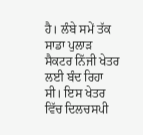ਹੈ। ਲੰਬੇ ਸਮੇਂ ਤੱਕ ਸਾਡਾ ਪੁਲਾੜ ਸੈਕਟਰ ਨਿੱਜੀ ਖੇਤਰ ਲਈ ਬੰਦ ਰਿਹਾ ਸੀ। ਇਸ ਖੇਤਰ ਵਿੱਚ ਦਿਲਚਸਪੀ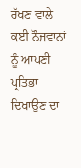ਰੱਖਣ ਵਾਲੇ ਕਈ ਨੌਜਵਾਨਾਂ ਨੂੰ ਆਪਣੀ ਪ੍ਰਤਿਭਾ ਦਿਖਾਉਣ ਦਾ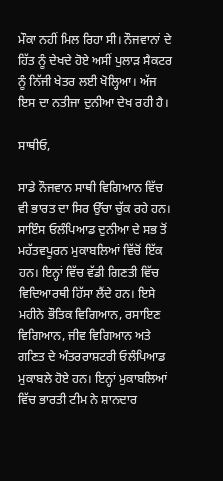ਮੌਕਾ ਨਹੀਂ ਮਿਲ ਰਿਹਾ ਸੀ। ਨੌਜਵਾਨਾਂ ਦੇ ਹਿੱਤ ਨੂੰ ਦੇਖਦੇ ਹੋਏ ਅਸੀਂ ਪੁਲਾੜ ਸੈਕਟਰ ਨੂੰ ਨਿੱਜੀ ਖੇਤਰ ਲਈ ਖੋਲ੍ਹਿਆ। ਅੱਜ ਇਸ ਦਾ ਨਤੀਜਾ ਦੁਨੀਆ ਦੇਖ ਰਹੀ ਹੈ।

ਸਾਥੀਓ,

ਸਾਡੇ ਨੌਜਵਾਨ ਸਾਥੀ ਵਿਗਿਆਨ ਵਿੱਚ ਵੀ ਭਾਰਤ ਦਾ ਸਿਰ ਉੱਚਾ ਚੁੱਕ ਰਹੇ ਹਨ। ਸਾਇੰਸ ਓਲੰਪਿਆਡ ਦੁਨੀਆ ਦੇ ਸਭ ਤੋਂ ਮਹੱਤਵਪੂਰਨ ਮੁਕਾਬਲਿਆਂ ਵਿੱਚੋਂ ਇੱਕ ਹਨ। ਇਨ੍ਹਾਂ ਵਿੱਚ ਵੱਡੀ ਗਿਣਤੀ ਵਿੱਚ ਵਿਦਿਆਰਥੀ ਹਿੱਸਾ ਲੈਂਦੇ ਹਨ। ਇਸੇ ਮਹੀਨੇ ਭੌਤਿਕ ਵਿਗਿਆਨ, ਰਸਾਇਣ ਵਿਗਿਆਨ, ਜੀਵ ਵਿਗਿਆਨ ਅਤੇ ਗਣਿਤ ਦੇ ਅੰਤਰਰਾਸ਼ਟਰੀ ਓਲੰਪਿਆਡ ਮੁਕਾਬਲੇ ਹੋਏ ਹਨ। ਇਨ੍ਹਾਂ ਮੁਕਾਬਲਿਆਂ ਵਿੱਚ ਭਾਰਤੀ ਟੀਮ ਨੇ ਸ਼ਾਨਦਾਰ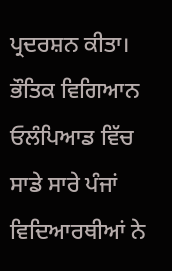ਪ੍ਰਦਰਸ਼ਨ ਕੀਤਾ। ਭੌਤਿਕ ਵਿਗਿਆਨ ਓਲੰਪਿਆਡ ਵਿੱਚ ਸਾਡੇ ਸਾਰੇ ਪੰਜਾਂ ਵਿਦਿਆਰਥੀਆਂ ਨੇ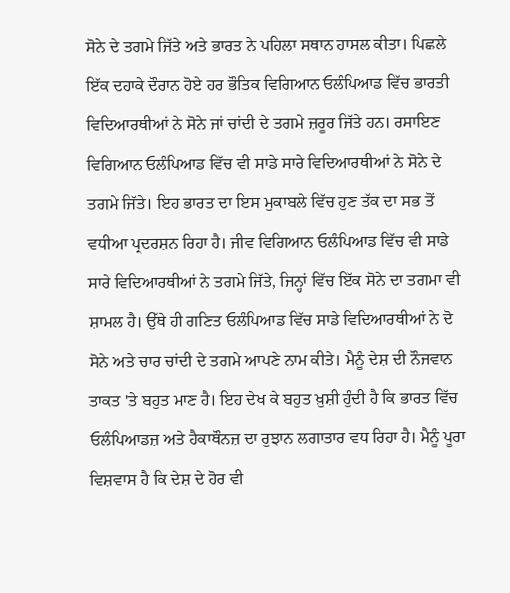ਸੋਨੇ ਦੇ ਤਗਮੇ ਜਿੱਤੇ ਅਤੇ ਭਾਰਤ ਨੇ ਪਹਿਲਾ ਸਥਾਨ ਹਾਸਲ ਕੀਤਾ। ਪਿਛਲੇ ਇੱਕ ਦਹਾਕੇ ਦੌਰਾਨ ਹੋਏ ਹਰ ਭੌਤਿਕ ਵਿਗਿਆਨ ਓਲੰਪਿਆਡ ਵਿੱਚ ਭਾਰਤੀ ਵਿਦਿਆਰਥੀਆਂ ਨੇ ਸੋਨੇ ਜਾਂ ਚਾਂਦੀ ਦੇ ਤਗਮੇ ਜ਼ਰੂਰ ਜਿੱਤੇ ਹਨ। ਰਸਾਇਣ ਵਿਗਿਆਨ ਓਲੰਪਿਆਡ ਵਿੱਚ ਵੀ ਸਾਡੇ ਸਾਰੇ ਵਿਦਿਆਰਥੀਆਂ ਨੇ ਸੋਨੇ ਦੇ ਤਗਮੇ ਜਿੱਤੇ। ਇਹ ਭਾਰਤ ਦਾ ਇਸ ਮੁਕਾਬਲੇ ਵਿੱਚ ਹੁਣ ਤੱਕ ਦਾ ਸਭ ਤੋਂ ਵਧੀਆ ਪ੍ਰਦਰਸ਼ਨ ਰਿਹਾ ਹੈ। ਜੀਵ ਵਿਗਿਆਨ ਓਲੰਪਿਆਡ ਵਿੱਚ ਵੀ ਸਾਡੇ ਸਾਰੇ ਵਿਦਿਆਰਥੀਆਂ ਨੇ ਤਗਮੇ ਜਿੱਤੇ, ਜਿਨ੍ਹਾਂ ਵਿੱਚ ਇੱਕ ਸੋਨੇ ਦਾ ਤਗਮਾ ਵੀ ਸ਼ਾਮਲ ਹੈ। ਉੱਥੇ ਹੀ ਗਣਿਤ ਓਲੰਪਿਆਡ ਵਿੱਚ ਸਾਡੇ ਵਿਦਿਆਰਥੀਆਂ ਨੇ ਦੋ ਸੋਨੇ ਅਤੇ ਚਾਰ ਚਾਂਦੀ ਦੇ ਤਗਮੇ ਆਪਣੇ ਨਾਮ ਕੀਤੇ। ਮੈਨੂੰ ਦੇਸ਼ ਦੀ ਨੌਜਵਾਨ ਤਾਕਤ 'ਤੇ ਬਹੁਤ ਮਾਣ ਹੈ। ਇਹ ਦੇਖ ਕੇ ਬਹੁਤ ਖ਼ੁਸ਼ੀ ਹੁੰਦੀ ਹੈ ਕਿ ਭਾਰਤ ਵਿੱਚ ਓਲੰਪਿਆਡਜ਼ ਅਤੇ ਹੈਕਾਥੌਨਜ਼ ਦਾ ਰੁਝਾਨ ਲਗਾਤਾਰ ਵਧ ਰਿਹਾ ਹੈ। ਮੈਨੂੰ ਪੂਰਾ ਵਿਸ਼ਵਾਸ ਹੈ ਕਿ ਦੇਸ਼ ਦੇ ਹੋਰ ਵੀ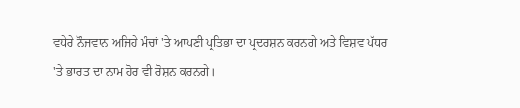ਵਧੇਰੇ ਨੌਜਵਾਨ ਅਜਿਹੇ ਮੰਚਾਂ 'ਤੇ ਆਪਣੀ ਪ੍ਰਤਿਭਾ ਦਾ ਪ੍ਰਦਰਸ਼ਨ ਕਰਨਗੇ ਅਤੇ ਵਿਸ਼ਵ ਪੱਧਰ 'ਤੇ ਭਾਰਤ ਦਾ ਨਾਮ ਹੋਰ ਵੀ ਰੋਸ਼ਨ ਕਰਨਗੇ।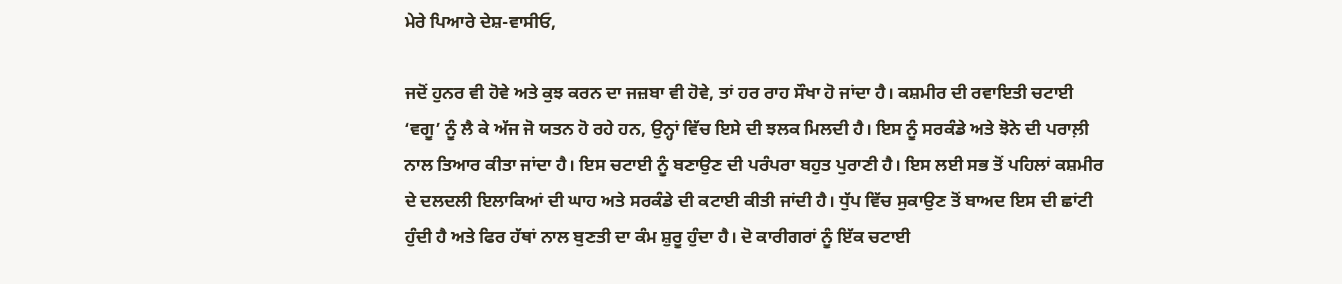ਮੇਰੇ ਪਿਆਰੇ ਦੇਸ਼-ਵਾਸੀਓ,

ਜਦੋਂ ਹੁਨਰ ਵੀ ਹੋਵੇ ਅਤੇ ਕੁਝ ਕਰਨ ਦਾ ਜਜ਼ਬਾ ਵੀ ਹੋਵੇ, ਤਾਂ ਹਰ ਰਾਹ ਸੌਖਾ ਹੋ ਜਾਂਦਾ ਹੈ। ਕਸ਼ਮੀਰ ਦੀ ਰਵਾਇਤੀ ਚਟਾਈ ‘ਵਗੂ’ ਨੂੰ ਲੈ ਕੇ ਅੱਜ ਜੋ ਯਤਨ ਹੋ ਰਹੇ ਹਨ, ਉਨ੍ਹਾਂ ਵਿੱਚ ਇਸੇ ਦੀ ਝਲਕ ਮਿਲਦੀ ਹੈ। ਇਸ ਨੂੰ ਸਰਕੰਡੇ ਅਤੇ ਝੋਨੇ ਦੀ ਪਰਾਲ਼ੀ ਨਾਲ ਤਿਆਰ ਕੀਤਾ ਜਾਂਦਾ ਹੈ। ਇਸ ਚਟਾਈ ਨੂੰ ਬਣਾਉਣ ਦੀ ਪਰੰਪਰਾ ਬਹੁਤ ਪੁਰਾਣੀ ਹੈ। ਇਸ ਲਈ ਸਭ ਤੋਂ ਪਹਿਲਾਂ ਕਸ਼ਮੀਰ ਦੇ ਦਲਦਲੀ ਇਲਾਕਿਆਂ ਦੀ ਘਾਹ ਅਤੇ ਸਰਕੰਡੇ ਦੀ ਕਟਾਈ ਕੀਤੀ ਜਾਂਦੀ ਹੈ। ਧੁੱਪ ਵਿੱਚ ਸੁਕਾਉਣ ਤੋਂ ਬਾਅਦ ਇਸ ਦੀ ਛਾਂਟੀ ਹੁੰਦੀ ਹੈ ਅਤੇ ਫਿਰ ਹੱਥਾਂ ਨਾਲ ਬੁਣਤੀ ਦਾ ਕੰਮ ਸ਼ੁਰੂ ਹੁੰਦਾ ਹੈ। ਦੋ ਕਾਰੀਗਰਾਂ ਨੂੰ ਇੱਕ ਚਟਾਈ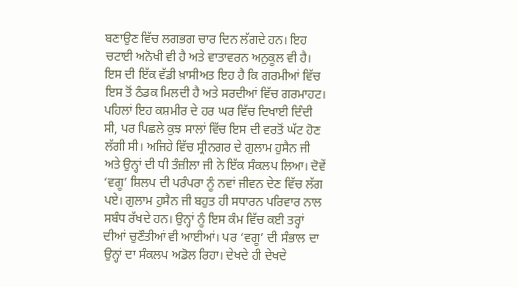ਬਣਾਉਣ ਵਿੱਚ ਲਗਭਗ ਚਾਰ ਦਿਨ ਲੱਗਦੇ ਹਨ। ਇਹ ਚਟਾਈ ਅਨੋਖੀ ਵੀ ਹੈ ਅਤੇ ਵਾਤਾਵਰਨ ਅਨੁਕੂਲ ਵੀ ਹੈ। ਇਸ ਦੀ ਇੱਕ ਵੱਡੀ ਖ਼ਾਸੀਅਤ ਇਹ ਹੈ ਕਿ ਗਰਮੀਆਂ ਵਿੱਚ ਇਸ ਤੋਂ ਠੰਡਕ ਮਿਲਦੀ ਹੈ ਅਤੇ ਸਰਦੀਆਂ ਵਿੱਚ ਗਰਮਾਹਟ। ਪਹਿਲਾਂ ਇਹ ਕਸ਼ਮੀਰ ਦੇ ਹਰ ਘਰ ਵਿੱਚ ਦਿਖਾਈ ਦਿੰਦੀ ਸੀ, ਪਰ ਪਿਛਲੇ ਕੁਝ ਸਾਲਾਂ ਵਿੱਚ ਇਸ ਦੀ ਵਰਤੋਂ ਘੱਟ ਹੋਣ ਲੱਗੀ ਸੀ। ਅਜਿਹੇ ਵਿੱਚ ਸ੍ਰੀਨਗਰ ਦੇ ਗੁਲਾਮ ਹੁਸੈਨ ਜੀ ਅਤੇ ਉਨ੍ਹਾਂ ਦੀ ਧੀ ਤੰਜ਼ੀਲਾ ਜੀ ਨੇ ਇੱਕ ਸੰਕਲਪ ਲਿਆ। ਦੋਵੇਂ ‘ਵਗੂ’ ਸ਼ਿਲਪ ਦੀ ਪਰੰਪਰਾ ਨੂੰ ਨਵਾਂ ਜੀਵਨ ਦੇਣ ਵਿੱਚ ਲੱਗ ਪਏ। ਗੁਲਾਮ ਹੁਸੈਨ ਜੀ ਬਹੁਤ ਹੀ ਸਧਾਰਨ ਪਰਿਵਾਰ ਨਾਲ ਸਬੰਧ ਰੱਖਦੇ ਹਨ। ਉਨ੍ਹਾਂ ਨੂੰ ਇਸ ਕੰਮ ਵਿੱਚ ਕਈ ਤਰ੍ਹਾਂ ਦੀਆਂ ਚੁਣੌਤੀਆਂ ਵੀ ਆਈਆਂ। ਪਰ ‘ਵਗੂ’ ਦੀ ਸੰਭਾਲ ਦਾ ਉਨ੍ਹਾਂ ਦਾ ਸੰਕਲਪ ਅਡੋਲ ਰਿਹਾ। ਦੇਖਦੇ ਹੀ ਦੇਖਦੇ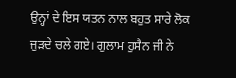ਉਨ੍ਹਾਂ ਦੇ ਇਸ ਯਤਨ ਨਾਲ ਬਹੁਤ ਸਾਰੇ ਲੋਕ ਜੁੜਦੇ ਚਲੇ ਗਏ। ਗੁਲਾਮ ਹੁਸੈਨ ਜੀ ਨੇ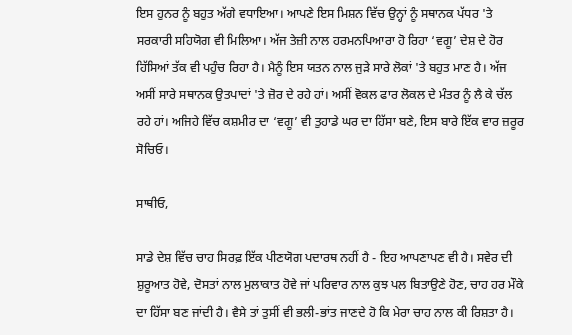ਇਸ ਹੁਨਰ ਨੂੰ ਬਹੁਤ ਅੱਗੇ ਵਧਾਇਆ। ਆਪਣੇ ਇਸ ਮਿਸ਼ਨ ਵਿੱਚ ਉਨ੍ਹਾਂ ਨੂੰ ਸਥਾਨਕ ਪੱਧਰ 'ਤੇ ਸਰਕਾਰੀ ਸਹਿਯੋਗ ਵੀ ਮਿਲਿਆ। ਅੱਜ ਤੇਜ਼ੀ ਨਾਲ ਹਰਮਨਪਿਆਰਾ ਹੋ ਰਿਹਾ ‘ਵਗੂ’ ਦੇਸ਼ ਦੇ ਹੋਰ ਹਿੱਸਿਆਂ ਤੱਕ ਵੀ ਪਹੁੰਚ ਰਿਹਾ ਹੈ। ਮੈਨੂੰ ਇਸ ਯਤਨ ਨਾਲ ਜੁੜੇ ਸਾਰੇ ਲੋਕਾਂ 'ਤੇ ਬਹੁਤ ਮਾਣ ਹੈ। ਅੱਜ ਅਸੀਂ ਸਾਰੇ ਸਥਾਨਕ ਉਤਪਾਦਾਂ 'ਤੇ ਜ਼ੋਰ ਦੇ ਰਹੇ ਹਾਂ। ਅਸੀਂ ਵੋਕਲ ਫਾਰ ਲੋਕਲ ਦੇ ਮੰਤਰ ਨੂੰ ਲੈ ਕੇ ਚੱਲ ਰਹੇ ਹਾਂ। ਅਜਿਹੇ ਵਿੱਚ ਕਸ਼ਮੀਰ ਦਾ ‘ਵਗੂ’ ਵੀ ਤੁਹਾਡੇ ਘਰ ਦਾ ਹਿੱਸਾ ਬਣੇ, ਇਸ ਬਾਰੇ ਇੱਕ ਵਾਰ ਜ਼ਰੂਰ ਸੋਚਿਓ।

ਸਾਥੀਓ,

ਸਾਡੇ ਦੇਸ਼ ਵਿੱਚ ਚਾਹ ਸਿਰਫ਼ ਇੱਕ ਪੀਣਯੋਗ ਪਦਾਰਥ ਨਹੀਂ ਹੈ - ਇਹ ਆਪਣਾਪਣ ਵੀ ਹੈ। ਸਵੇਰ ਦੀ ਸ਼ੁਰੂਆਤ ਹੋਵੇ, ਦੋਸਤਾਂ ਨਾਲ ਮੁਲਾਕਾਤ ਹੋਵੇ ਜਾਂ ਪਰਿਵਾਰ ਨਾਲ ਕੁਝ ਪਲ ਬਿਤਾਉਣੇ ਹੋਣ, ਚਾਹ ਹਰ ਮੌਕੇ ਦਾ ਹਿੱਸਾ ਬਣ ਜਾਂਦੀ ਹੈ। ਵੈਸੇ ਤਾਂ ਤੁਸੀਂ ਵੀ ਭਲੀ-ਭਾਂਤ ਜਾਣਦੇ ਹੋ ਕਿ ਮੇਰਾ ਚਾਹ ਨਾਲ ਕੀ ਰਿਸ਼ਤਾ ਹੈ।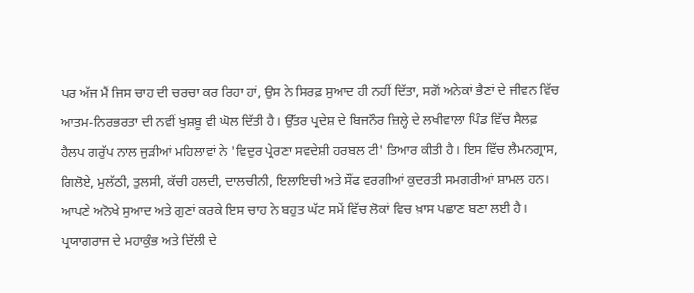ਪਰ ਅੱਜ ਮੈਂ ਜਿਸ ਚਾਹ ਦੀ ਚਰਚਾ ਕਰ ਰਿਹਾ ਹਾਂ, ਉਸ ਨੇ ਸਿਰਫ਼ ਸੁਆਦ ਹੀ ਨਹੀਂ ਦਿੱਤਾ, ਸਗੋਂ ਅਨੇਕਾਂ ਭੈਣਾਂ ਦੇ ਜੀਵਨ ਵਿੱਚ ਆਤਮ-ਨਿਰਭਰਤਾ ਦੀ ਨਵੀਂ ਖੁਸ਼ਬੂ ਵੀ ਘੋਲ ਦਿੱਤੀ ਹੈ। ਉੱਤਰ ਪ੍ਰਦੇਸ਼ ਦੇ ਬਿਜਨੌਰ ਜ਼ਿਲ੍ਹੇ ਦੇ ਲਖੀਵਾਲਾ ਪਿੰਡ ਵਿੱਚ ਸੈਲਫ਼ ਹੈਲਪ ਗਰੁੱਪ ਨਾਲ ਜੁੜੀਆਂ ਮਹਿਲਾਵਾਂ ਨੇ 'ਵਿਦੁਰ ਪ੍ਰੇਰਣਾ ਸਵਦੇਸ਼ੀ ਹਰਬਲ ਟੀ' ਤਿਆਰ ਕੀਤੀ ਹੈ। ਇਸ ਵਿੱਚ ਲੈਮਨਗ੍ਰਾਸ, ਗਿਲੋਏ, ਮੁਲੱਠੀ, ਤੁਲਸੀ, ਕੱਚੀ ਹਲਦੀ, ਦਾਲਚੀਨੀ, ਇਲਾਇਚੀ ਅਤੇ ਸੌਂਫ ਵਰਗੀਆਂ ਕੁਦਰਤੀ ਸਮਗਰੀਆਂ ਸ਼ਾਮਲ ਹਨ। ਆਪਣੇ ਅਨੋਖੇ ਸੁਆਦ ਅਤੇ ਗੁਣਾਂ ਕਰਕੇ ਇਸ ਚਾਹ ਨੇ ਬਹੁਤ ਘੱਟ ਸਮੇਂ ਵਿੱਚ ਲੋਕਾਂ ਵਿਚ ਖ਼ਾਸ ਪਛਾਣ ਬਣਾ ਲਈ ਹੈ। ਪ੍ਰਯਾਗਰਾਜ ਦੇ ਮਹਾਕੁੰਭ ਅਤੇ ਦਿੱਲੀ ਦੇ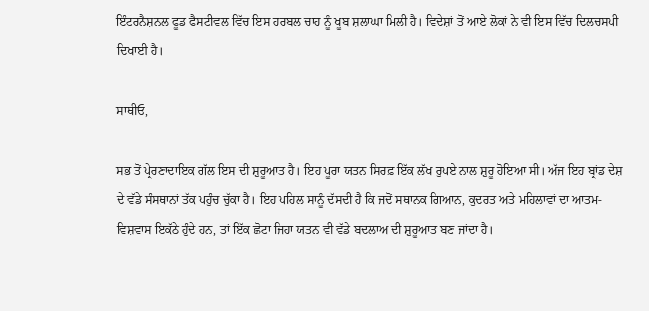ਇੰਟਰਨੈਸ਼ਨਲ ਫੂਡ ਫੈਸਟੀਵਲ ਵਿੱਚ ਇਸ ਹਰਬਲ ਚਾਹ ਨੂੰ ਖੂਬ ਸ਼ਲਾਘਾ ਮਿਲੀ ਹੈ। ਵਿਦੇਸ਼ਾਂ ਤੋਂ ਆਏ ਲੋਕਾਂ ਨੇ ਵੀ ਇਸ ਵਿੱਚ ਦਿਲਚਸਪੀ ਦਿਖਾਈ ਹੈ।

ਸਾਥੀਓ,

ਸਭ ਤੋਂ ਪ੍ਰੇਰਣਾਦਾਇਕ ਗੱਲ ਇਸ ਦੀ ਸ਼ੁਰੂਆਤ ਹੈ। ਇਹ ਪੂਰਾ ਯਤਨ ਸਿਰਫ਼ ਇੱਕ ਲੱਖ ਰੁਪਏ ਨਾਲ ਸ਼ੁਰੂ ਹੋਇਆ ਸੀ। ਅੱਜ ਇਹ ਬ੍ਰਾਂਡ ਦੇਸ਼ ਦੇ ਵੱਡੇ ਸੰਸਥਾਨਾਂ ਤੱਕ ਪਹੁੰਚ ਚੁੱਕਾ ਹੈ। ਇਹ ਪਹਿਲ ਸਾਨੂੰ ਦੱਸਦੀ ਹੈ ਕਿ ਜਦੋਂ ਸਥਾਨਕ ਗਿਆਨ, ਕੁਦਰਤ ਅਤੇ ਮਹਿਲਾਵਾਂ ਦਾ ਆਤਮ-ਵਿਸ਼ਵਾਸ ਇਕੱਠੇ ਹੁੰਦੇ ਹਨ, ਤਾਂ ਇੱਕ ਛੋਟਾ ਜਿਹਾ ਯਤਨ ਵੀ ਵੱਡੇ ਬਦਲਾਅ ਦੀ ਸ਼ੁਰੂਆਤ ਬਣ ਜਾਂਦਾ ਹੈ।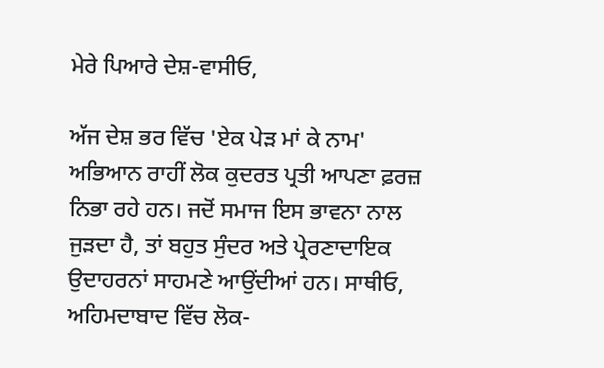ਮੇਰੇ ਪਿਆਰੇ ਦੇਸ਼-ਵਾਸੀਓ,

ਅੱਜ ਦੇਸ਼ ਭਰ ਵਿੱਚ 'ਏਕ ਪੇੜ ਮਾਂ ਕੇ ਨਾਮ' ਅਭਿਆਨ ਰਾਹੀਂ ਲੋਕ ਕੁਦਰਤ ਪ੍ਰਤੀ ਆਪਣਾ ਫ਼ਰਜ਼ ਨਿਭਾ ਰਹੇ ਹਨ। ਜਦੋਂ ਸਮਾਜ ਇਸ ਭਾਵਨਾ ਨਾਲ ਜੁੜਦਾ ਹੈ, ਤਾਂ ਬਹੁਤ ਸੁੰਦਰ ਅਤੇ ਪ੍ਰੇਰਣਾਦਾਇਕ ਉਦਾਹਰਨਾਂ ਸਾਹਮਣੇ ਆਉਂਦੀਆਂ ਹਨ। ਸਾਥੀਓ, ਅਹਿਮਦਾਬਾਦ ਵਿੱਚ ਲੋਕ-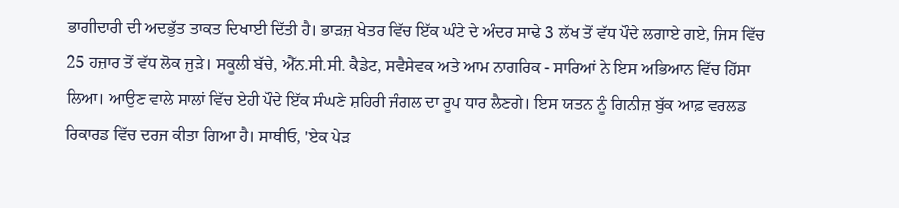ਭਾਗੀਦਾਰੀ ਦੀ ਅਦਭੁੱਤ ਤਾਕਤ ਦਿਖਾਈ ਦਿੱਤੀ ਹੈ। ਭਾੜਜ਼ ਖੇਤਰ ਵਿੱਚ ਇੱਕ ਘੰਟੇ ਦੇ ਅੰਦਰ ਸਾਢੇ 3 ਲੱਖ ਤੋਂ ਵੱਧ ਪੌਦੇ ਲਗਾਏ ਗਏ, ਜਿਸ ਵਿੱਚ 25 ਹਜ਼ਾਰ ਤੋਂ ਵੱਧ ਲੋਕ ਜੁੜੇ। ਸਕੂਲੀ ਬੱਚੇ, ਐੱਨ.ਸੀ.ਸੀ. ਕੈਡੇਟ, ਸਵੈਸੇਵਕ ਅਤੇ ਆਮ ਨਾਗਰਿਕ - ਸਾਰਿਆਂ ਨੇ ਇਸ ਅਭਿਆਨ ਵਿੱਚ ਹਿੱਸਾ ਲਿਆ। ਆਉਣ ਵਾਲੇ ਸਾਲਾਂ ਵਿੱਚ ਏਹੀ ਪੌਦੇ ਇੱਕ ਸੰਘਣੇ ਸ਼ਹਿਰੀ ਜੰਗਲ ਦਾ ਰੂਪ ਧਾਰ ਲੈਣਗੇ। ਇਸ ਯਤਨ ਨੂੰ ਗਿਨੀਜ਼ ਬੁੱਕ ਆਫ਼ ਵਰਲਡ ਰਿਕਾਰਡ ਵਿੱਚ ਦਰਜ ਕੀਤਾ ਗਿਆ ਹੈ। ਸਾਥੀਓ, 'ਏਕ ਪੇੜ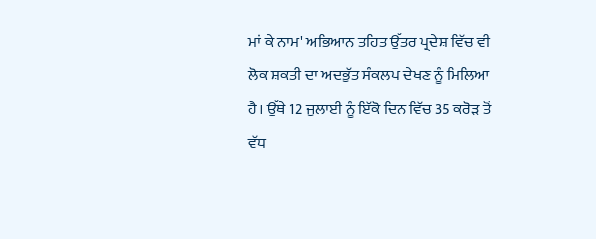ਮਾਂ ਕੇ ਨਾਮ' ਅਭਿਆਨ ਤਹਿਤ ਉੱਤਰ ਪ੍ਰਦੇਸ਼ ਵਿੱਚ ਵੀ ਲੋਕ ਸ਼ਕਤੀ ਦਾ ਅਦਭੁੱਤ ਸੰਕਲਪ ਦੇਖਣ ਨੂੰ ਮਿਲਿਆ ਹੈ। ਉੱਥੇ 12 ਜੁਲਾਈ ਨੂੰ ਇੱਕੋ ਦਿਨ ਵਿੱਚ 35 ਕਰੋੜ ਤੋਂ ਵੱਧ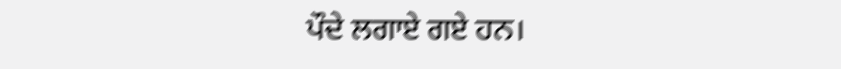ਪੌਦੇ ਲਗਾਏ ਗਏ ਹਨ।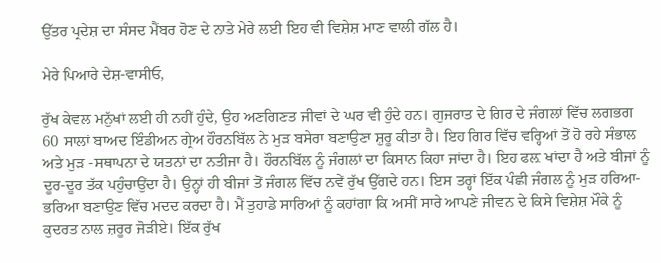ਉੱਤਰ ਪ੍ਰਦੇਸ਼ ਦਾ ਸੰਸਦ ਮੈਂਬਰ ਹੋਣ ਦੇ ਨਾਤੇ ਮੇਰੇ ਲਈ ਇਹ ਵੀ ਵਿਸ਼ੇਸ਼ ਮਾਣ ਵਾਲੀ ਗੱਲ ਹੈ।

ਮੇਰੇ ਪਿਆਰੇ ਦੇਸ਼-ਵਾਸੀਓ,

ਰੁੱਖ ਕੇਵਲ ਮਨੁੱਖਾਂ ਲਈ ਹੀ ਨਹੀਂ ਹੁੰਦੇ, ਉਹ ਅਣਗਿਣਤ ਜੀਵਾਂ ਦੇ ਘਰ ਵੀ ਹੁੰਦੇ ਹਨ। ਗੁਜਰਾਤ ਦੇ ਗਿਰ ਦੇ ਜੰਗਲਾਂ ਵਿੱਚ ਲਗਭਗ 60 ਸਾਲਾਂ ਬਾਅਦ ਇੰਡੀਅਨ ਗ੍ਰੇਅ ਹੌਰਨਬਿੱਲ ਨੇ ਮੁੜ ਬਸੇਰਾ ਬਣਾਉਣਾ ਸ਼ੁਰੂ ਕੀਤਾ ਹੈ। ਇਹ ਗਿਰ ਵਿੱਚ ਵਰ੍ਹਿਆਂ ਤੋਂ ਹੋ ਰਹੇ ਸੰਭਾਲ ਅਤੇ ਮੁੜ -ਸਥਾਪਨਾ ਦੇ ਯਤਨਾਂ ਦਾ ਨਤੀਜਾ ਹੈ। ਹੌਰਨਬਿੱਲ ਨੂੰ ਜੰਗਲਾਂ ਦਾ ਕਿਸਾਨ ਕਿਹਾ ਜਾਂਦਾ ਹੈ। ਇਹ ਫਲ਼ ਖਾਂਦਾ ਹੈ ਅਤੇ ਬੀਜਾਂ ਨੂੰ ਦੂਰ-ਦੂਰ ਤੱਕ ਪਹੁੰਚਾਉਂਦਾ ਹੈ। ਉਨ੍ਹਾਂ ਹੀ ਬੀਜਾਂ ਤੋਂ ਜੰਗਲ ਵਿੱਚ ਨਵੇਂ ਰੁੱਖ ਉੱਗਦੇ ਹਨ। ਇਸ ਤਰ੍ਹਾਂ ਇੱਕ ਪੰਛੀ ਜੰਗਲ ਨੂੰ ਮੁੜ ਹਰਿਆ-ਭਰਿਆ ਬਣਾਉਣ ਵਿੱਚ ਮਦਦ ਕਰਦਾ ਹੈ। ਮੈਂ ਤੁਹਾਡੇ ਸਾਰਿਆਂ ਨੂੰ ਕਹਾਂਗਾ ਕਿ ਅਸੀਂ ਸਾਰੇ ਆਪਣੇ ਜੀਵਨ ਦੇ ਕਿਸੇ ਵਿਸ਼ੇਸ਼ ਮੌਕੇ ਨੂੰ ਕੁਦਰਤ ਨਾਲ ਜ਼ਰੂਰ ਜੋੜੀਏ। ਇੱਕ ਰੁੱਖ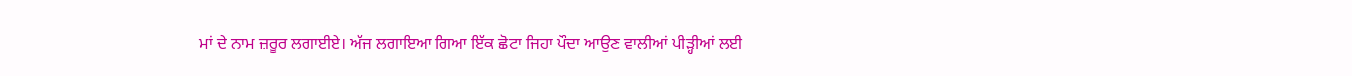ਮਾਂ ਦੇ ਨਾਮ ਜ਼ਰੂਰ ਲਗਾਈਏ। ਅੱਜ ਲਗਾਇਆ ਗਿਆ ਇੱਕ ਛੋਟਾ ਜਿਹਾ ਪੌਦਾ ਆਉਣ ਵਾਲੀਆਂ ਪੀੜ੍ਹੀਆਂ ਲਈ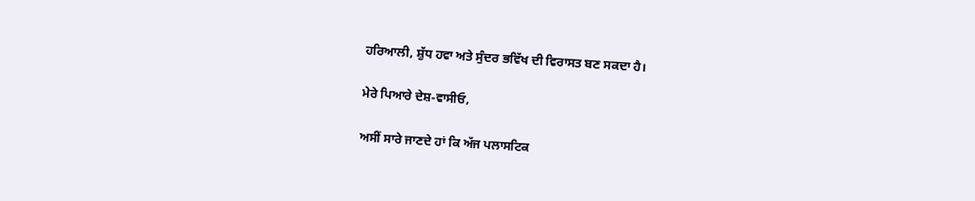ਹਰਿਆਲੀ, ਸ਼ੁੱਧ ਹਵਾ ਅਤੇ ਸੁੰਦਰ ਭਵਿੱਖ ਦੀ ਵਿਰਾਸਤ ਬਣ ਸਕਦਾ ਹੈ।

ਮੇਰੇ ਪਿਆਰੇ ਦੇਸ਼-ਵਾਸੀਓ,

ਅਸੀਂ ਸਾਰੇ ਜਾਣਦੇ ਹਾਂ ਕਿ ਅੱਜ ਪਲਾਸਟਿਕ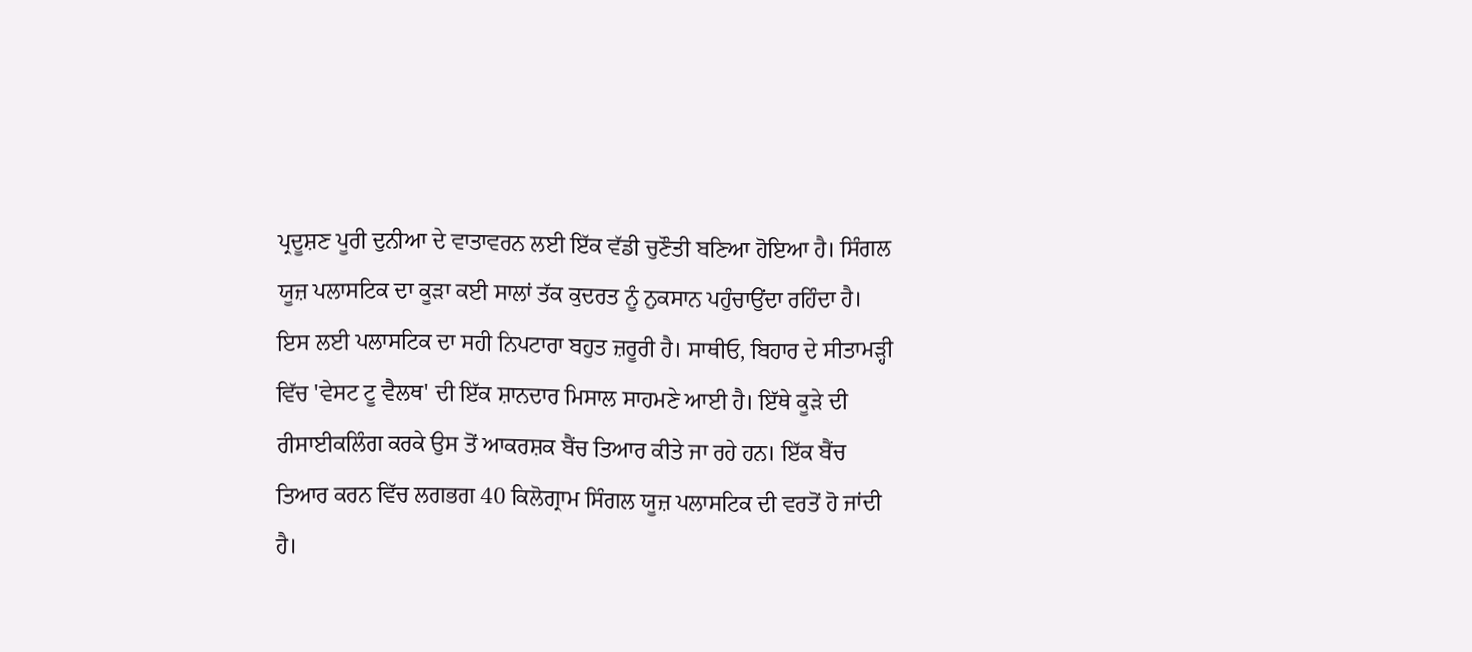ਪ੍ਰਦੂਸ਼ਣ ਪੂਰੀ ਦੁਨੀਆ ਦੇ ਵਾਤਾਵਰਨ ਲਈ ਇੱਕ ਵੱਡੀ ਚੁਣੌਤੀ ਬਣਿਆ ਹੋਇਆ ਹੈ। ਸਿੰਗਲ ਯੂਜ਼ ਪਲਾਸਟਿਕ ਦਾ ਕੂੜਾ ਕਈ ਸਾਲਾਂ ਤੱਕ ਕੁਦਰਤ ਨੂੰ ਨੁਕਸਾਨ ਪਹੁੰਚਾਉਂਦਾ ਰਹਿੰਦਾ ਹੈ। ਇਸ ਲਈ ਪਲਾਸਟਿਕ ਦਾ ਸਹੀ ਨਿਪਟਾਰਾ ਬਹੁਤ ਜ਼ਰੂਰੀ ਹੈ। ਸਾਥੀਓ, ਬਿਹਾਰ ਦੇ ਸੀਤਾਮੜ੍ਹੀ ਵਿੱਚ 'ਵੇਸਟ ਟੂ ਵੈਲਥ' ਦੀ ਇੱਕ ਸ਼ਾਨਦਾਰ ਮਿਸਾਲ ਸਾਹਮਣੇ ਆਈ ਹੈ। ਇੱਥੇ ਕੂੜੇ ਦੀ ਰੀਸਾਈਕਲਿੰਗ ਕਰਕੇ ਉਸ ਤੋਂ ਆਕਰਸ਼ਕ ਬੈਂਚ ਤਿਆਰ ਕੀਤੇ ਜਾ ਰਹੇ ਹਨ। ਇੱਕ ਬੈਂਚ ਤਿਆਰ ਕਰਨ ਵਿੱਚ ਲਗਭਗ 40 ਕਿਲੋਗ੍ਰਾਮ ਸਿੰਗਲ ਯੂਜ਼ ਪਲਾਸਟਿਕ ਦੀ ਵਰਤੋਂ ਹੋ ਜਾਂਦੀ ਹੈ।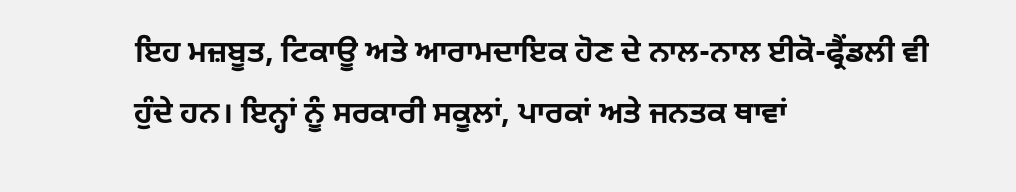ਇਹ ਮਜ਼ਬੂਤ, ਟਿਕਾਊ ਅਤੇ ਆਰਾਮਦਾਇਕ ਹੋਣ ਦੇ ਨਾਲ-ਨਾਲ ਈਕੋ-ਫ੍ਰੈਂਡਲੀ ਵੀ ਹੁੰਦੇ ਹਨ। ਇਨ੍ਹਾਂ ਨੂੰ ਸਰਕਾਰੀ ਸਕੂਲਾਂ, ਪਾਰਕਾਂ ਅਤੇ ਜਨਤਕ ਥਾਵਾਂ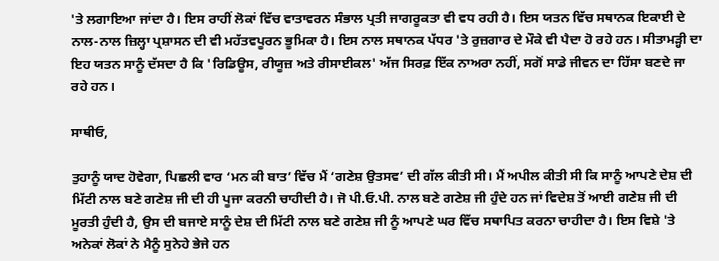'ਤੇ ਲਗਾਇਆ ਜਾਂਦਾ ਹੈ। ਇਸ ਰਾਹੀਂ ਲੋਕਾਂ ਵਿੱਚ ਵਾਤਾਵਰਨ ਸੰਭਾਲ ਪ੍ਰਤੀ ਜਾਗਰੂਕਤਾ ਵੀ ਵਧ ਰਹੀ ਹੈ। ਇਸ ਯਤਨ ਵਿੱਚ ਸਥਾਨਕ ਇਕਾਈ ਦੇ ਨਾਲ-ਨਾਲ ਜ਼ਿਲ੍ਹਾ ਪ੍ਰਸ਼ਾਸਨ ਦੀ ਵੀ ਮਹੱਤਵਪੂਰਨ ਭੂਮਿਕਾ ਹੈ। ਇਸ ਨਾਲ ਸਥਾਨਕ ਪੱਧਰ 'ਤੇ ਰੁਜ਼ਗਾਰ ਦੇ ਮੌਕੇ ਵੀ ਪੈਦਾ ਹੋ ਰਹੇ ਹਨ। ਸੀਤਾਮੜ੍ਹੀ ਦਾ ਇਹ ਯਤਨ ਸਾਨੂੰ ਦੱਸਦਾ ਹੈ ਕਿ 'ਰਿਡਿਊਸ, ਰੀਯੂਜ਼ ਅਤੇ ਰੀਸਾਈਕਲ' ਅੱਜ ਸਿਰਫ਼ ਇੱਕ ਨਾਅਰਾ ਨਹੀਂ, ਸਗੋਂ ਸਾਡੇ ਜੀਵਨ ਦਾ ਹਿੱਸਾ ਬਣਦੇ ਜਾ ਰਹੇ ਹਨ।

ਸਾਥੀਓ,

ਤੁਹਾਨੂੰ ਯਾਦ ਹੋਵੇਗਾ, ਪਿਛਲੀ ਵਾਰ ‘ਮਨ ਕੀ ਬਾਤ’ ਵਿੱਚ ਮੈਂ ‘ਗਣੇਸ਼ ਉਤਸਵ’ ਦੀ ਗੱਲ ਕੀਤੀ ਸੀ। ਮੈਂ ਅਪੀਲ ਕੀਤੀ ਸੀ ਕਿ ਸਾਨੂੰ ਆਪਣੇ ਦੇਸ਼ ਦੀ ਮਿੱਟੀ ਨਾਲ ਬਣੇ ਗਣੇਸ਼ ਜੀ ਦੀ ਹੀ ਪੂਜਾ ਕਰਨੀ ਚਾਹੀਦੀ ਹੈ। ਜੋ ਪੀ.ਓ.ਪੀ. ਨਾਲ ਬਣੇ ਗਣੇਸ਼ ਜੀ ਹੁੰਦੇ ਹਨ ਜਾਂ ਵਿਦੇਸ਼ ਤੋਂ ਆਈ ਗਣੇਸ਼ ਜੀ ਦੀ ਮੂਰਤੀ ਹੁੰਦੀ ਹੈ, ਉਸ ਦੀ ਬਜਾਏ ਸਾਨੂੰ ਦੇਸ਼ ਦੀ ਮਿੱਟੀ ਨਾਲ ਬਣੇ ਗਣੇਸ਼ ਜੀ ਨੂੰ ਆਪਣੇ ਘਰ ਵਿੱਚ ਸਥਾਪਿਤ ਕਰਨਾ ਚਾਹੀਦਾ ਹੈ। ਇਸ ਵਿਸ਼ੇ 'ਤੇ ਅਨੇਕਾਂ ਲੋਕਾਂ ਨੇ ਮੈਨੂੰ ਸੁਨੇਹੇ ਭੇਜੇ ਹਨ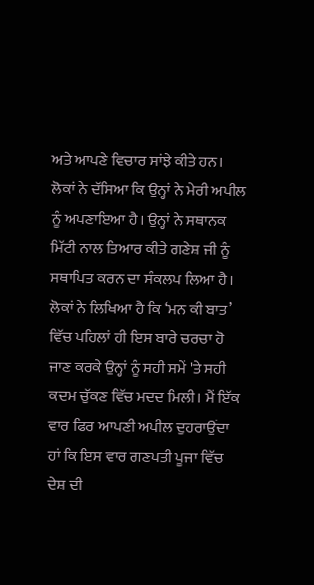ਅਤੇ ਆਪਣੇ ਵਿਚਾਰ ਸਾਂਝੇ ਕੀਤੇ ਹਨ। ਲੋਕਾਂ ਨੇ ਦੱਸਿਆ ਕਿ ਉਨ੍ਹਾਂ ਨੇ ਮੇਰੀ ਅਪੀਲ ਨੂੰ ਅਪਣਾਇਆ ਹੈ। ਉਨ੍ਹਾਂ ਨੇ ਸਥਾਨਕ ਮਿੱਟੀ ਨਾਲ ਤਿਆਰ ਕੀਤੇ ਗਣੇਸ਼ ਜੀ ਨੂੰ ਸਥਾਪਿਤ ਕਰਨ ਦਾ ਸੰਕਲਪ ਲਿਆ ਹੈ। ਲੋਕਾਂ ਨੇ ਲਿਖਿਆ ਹੈ ਕਿ ‘ਮਨ ਕੀ ਬਾਤ’ ਵਿੱਚ ਪਹਿਲਾਂ ਹੀ ਇਸ ਬਾਰੇ ਚਰਚਾ ਹੋ ਜਾਣ ਕਰਕੇ ਉਨ੍ਹਾਂ ਨੂੰ ਸਹੀ ਸਮੇਂ 'ਤੇ ਸਹੀ ਕਦਮ ਚੁੱਕਣ ਵਿੱਚ ਮਦਦ ਮਿਲੀ। ਮੈਂ ਇੱਕ ਵਾਰ ਫਿਰ ਆਪਣੀ ਅਪੀਲ ਦੁਹਰਾਉਂਦਾ ਹਾਂ ਕਿ ਇਸ ਵਾਰ ਗਣਪਤੀ ਪੂਜਾ ਵਿੱਚ ਦੇਸ਼ ਦੀ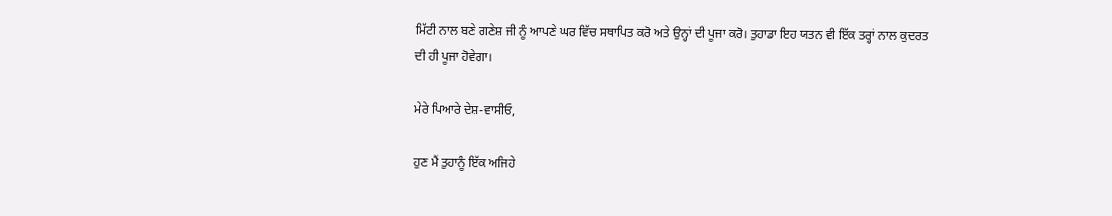ਮਿੱਟੀ ਨਾਲ ਬਣੇ ਗਣੇਸ਼ ਜੀ ਨੂੰ ਆਪਣੇ ਘਰ ਵਿੱਚ ਸਥਾਪਿਤ ਕਰੋ ਅਤੇ ਉਨ੍ਹਾਂ ਦੀ ਪੂਜਾ ਕਰੋ। ਤੁਹਾਡਾ ਇਹ ਯਤਨ ਵੀ ਇੱਕ ਤਰ੍ਹਾਂ ਨਾਲ ਕੁਦਰਤ ਦੀ ਹੀ ਪੂਜਾ ਹੋਵੇਗਾ।

ਮੇਰੇ ਪਿਆਰੇ ਦੇਸ਼-ਵਾਸੀਓ,

ਹੁਣ ਮੈਂ ਤੁਹਾਨੂੰ ਇੱਕ ਅਜਿਹੇ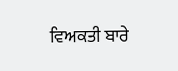ਵਿਅਕਤੀ ਬਾਰੇ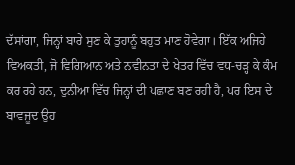ਦੱਸਾਂਗਾ, ਜਿਨ੍ਹਾਂ ਬਾਰੇ ਸੁਣ ਕੇ ਤੁਹਾਨੂੰ ਬਹੁਤ ਮਾਣ ਹੋਵੇਗਾ। ਇੱਕ ਅਜਿਹੇ ਵਿਅਕਤੀ, ਜੋ ਵਿਗਿਆਨ ਅਤੇ ਨਵੀਨਤਾ ਦੇ ਖੇਤਰ ਵਿੱਚ ਵਧ-ਚੜ੍ਹ ਕੇ ਕੰਮ ਕਰ ਰਹੇ ਹਨ, ਦੁਨੀਆ ਵਿੱਚ ਜਿਨ੍ਹਾਂ ਦੀ ਪਛਾਣ ਬਣ ਰਹੀ ਹੈ, ਪਰ ਇਸ ਦੇ ਬਾਵਜੂਦ ਉਹ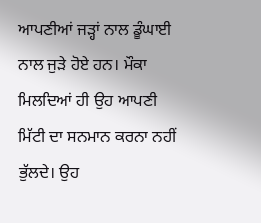ਆਪਣੀਆਂ ਜੜ੍ਹਾਂ ਨਾਲ ਡੂੰਘਾਈ ਨਾਲ ਜੁੜੇ ਹੋਏ ਹਨ। ਮੌਕਾ ਮਿਲਦਿਆਂ ਹੀ ਉਹ ਆਪਣੀ ਮਿੱਟੀ ਦਾ ਸਨਮਾਨ ਕਰਨਾ ਨਹੀਂ ਭੁੱਲਦੇ। ਉਹ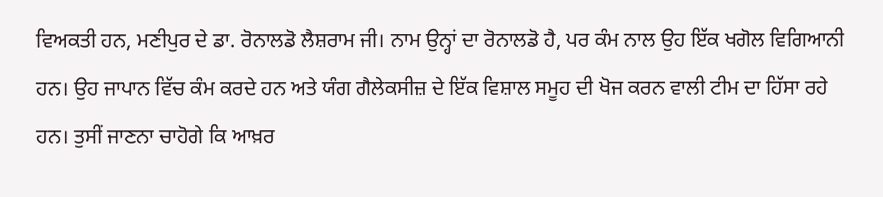ਵਿਅਕਤੀ ਹਨ, ਮਣੀਪੁਰ ਦੇ ਡਾ. ਰੋਨਾਲਡੋ ਲੈਸ਼ਰਾਮ ਜੀ। ਨਾਮ ਉਨ੍ਹਾਂ ਦਾ ਰੋਨਾਲਡੋ ਹੈ, ਪਰ ਕੰਮ ਨਾਲ ਉਹ ਇੱਕ ਖਗੋਲ ਵਿਗਿਆਨੀ ਹਨ। ਉਹ ਜਾਪਾਨ ਵਿੱਚ ਕੰਮ ਕਰਦੇ ਹਨ ਅਤੇ ਯੰਗ ਗੈਲੇਕਸੀਜ਼ ਦੇ ਇੱਕ ਵਿਸ਼ਾਲ ਸਮੂਹ ਦੀ ਖੋਜ ਕਰਨ ਵਾਲੀ ਟੀਮ ਦਾ ਹਿੱਸਾ ਰਹੇ ਹਨ। ਤੁਸੀਂ ਜਾਣਨਾ ਚਾਹੋਗੇ ਕਿ ਆਖ਼ਰ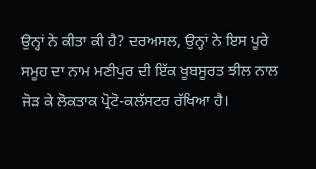ਉਨ੍ਹਾਂ ਨੇ ਕੀਤਾ ਕੀ ਹੈ? ਦਰਅਸਲ, ਉਨ੍ਹਾਂ ਨੇ ਇਸ ਪੂਰੇ ਸਮੂਹ ਦਾ ਨਾਮ ਮਣੀਪੁਰ ਦੀ ਇੱਕ ਖੂਬਸੂਰਤ ਝੀਲ ਨਾਲ ਜੋੜ ਕੇ ਲੋਕਤਾਕ ਪ੍ਰੋਟੋ-ਕਲੱਸਟਰ ਰੱਖਿਆ ਹੈ।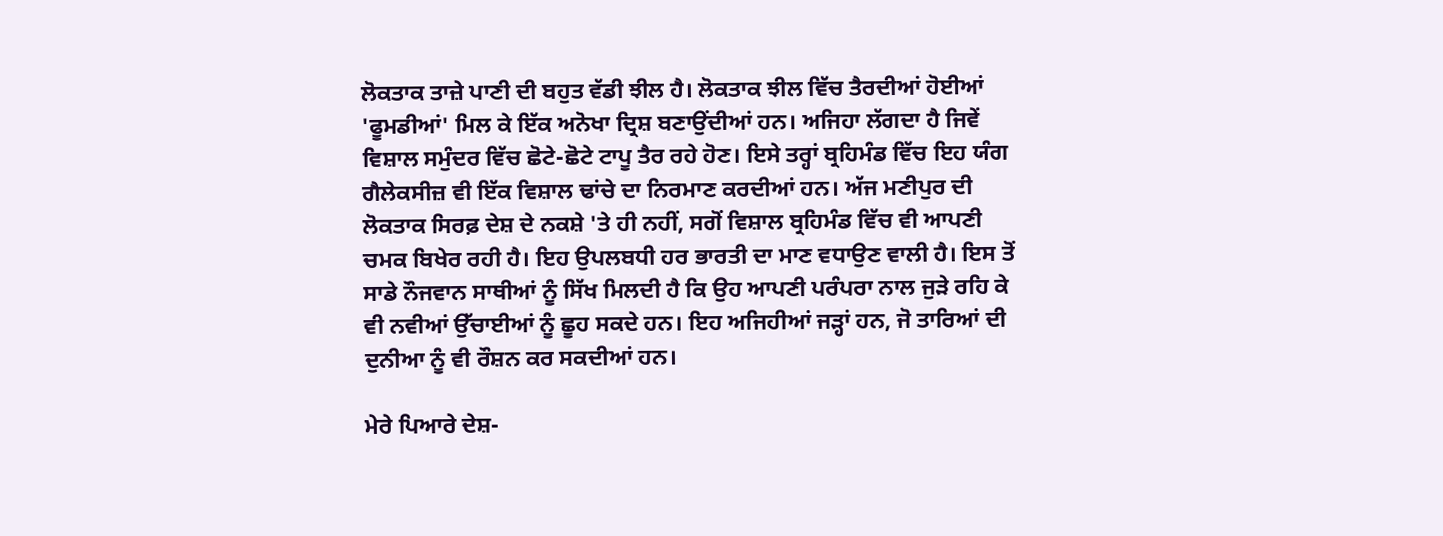ਲੋਕਤਾਕ ਤਾਜ਼ੇ ਪਾਣੀ ਦੀ ਬਹੁਤ ਵੱਡੀ ਝੀਲ ਹੈ। ਲੋਕਤਾਕ ਝੀਲ ਵਿੱਚ ਤੈਰਦੀਆਂ ਹੋਈਆਂ 'ਫੂਮਡੀਆਂ' ਮਿਲ ਕੇ ਇੱਕ ਅਨੋਖਾ ਦ੍ਰਿਸ਼ ਬਣਾਉਂਦੀਆਂ ਹਨ। ਅਜਿਹਾ ਲੱਗਦਾ ਹੈ ਜਿਵੇਂ ਵਿਸ਼ਾਲ ਸਮੁੰਦਰ ਵਿੱਚ ਛੋਟੇ-ਛੋਟੇ ਟਾਪੂ ਤੈਰ ਰਹੇ ਹੋਣ। ਇਸੇ ਤਰ੍ਹਾਂ ਬ੍ਰਹਿਮੰਡ ਵਿੱਚ ਇਹ ਯੰਗ ਗੈਲੇਕਸੀਜ਼ ਵੀ ਇੱਕ ਵਿਸ਼ਾਲ ਢਾਂਚੇ ਦਾ ਨਿਰਮਾਣ ਕਰਦੀਆਂ ਹਨ। ਅੱਜ ਮਣੀਪੁਰ ਦੀ ਲੋਕਤਾਕ ਸਿਰਫ਼ ਦੇਸ਼ ਦੇ ਨਕਸ਼ੇ 'ਤੇ ਹੀ ਨਹੀਂ, ਸਗੋਂ ਵਿਸ਼ਾਲ ਬ੍ਰਹਿਮੰਡ ਵਿੱਚ ਵੀ ਆਪਣੀ ਚਮਕ ਬਿਖੇਰ ਰਹੀ ਹੈ। ਇਹ ਉਪਲਬਧੀ ਹਰ ਭਾਰਤੀ ਦਾ ਮਾਣ ਵਧਾਉਣ ਵਾਲੀ ਹੈ। ਇਸ ਤੋਂ ਸਾਡੇ ਨੌਜਵਾਨ ਸਾਥੀਆਂ ਨੂੰ ਸਿੱਖ ਮਿਲਦੀ ਹੈ ਕਿ ਉਹ ਆਪਣੀ ਪਰੰਪਰਾ ਨਾਲ ਜੁੜੇ ਰਹਿ ਕੇ ਵੀ ਨਵੀਆਂ ਉੱਚਾਈਆਂ ਨੂੰ ਛੂਹ ਸਕਦੇ ਹਨ। ਇਹ ਅਜਿਹੀਆਂ ਜੜ੍ਹਾਂ ਹਨ, ਜੋ ਤਾਰਿਆਂ ਦੀ ਦੁਨੀਆ ਨੂੰ ਵੀ ਰੌਸ਼ਨ ਕਰ ਸਕਦੀਆਂ ਹਨ।

ਮੇਰੇ ਪਿਆਰੇ ਦੇਸ਼-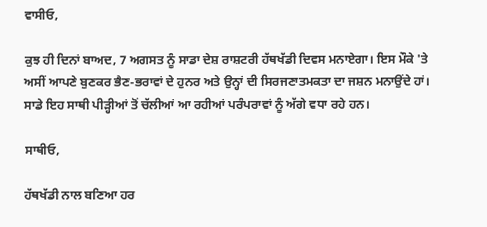ਵਾਸੀਓ,

ਕੁਝ ਹੀ ਦਿਨਾਂ ਬਾਅਦ, 7 ਅਗਸਤ ਨੂੰ ਸਾਡਾ ਦੇਸ਼ ਰਾਸ਼ਟਰੀ ਹੱਥਖੱਡੀ ਦਿਵਸ ਮਨਾਏਗਾ। ਇਸ ਮੌਕੇ 'ਤੇ ਅਸੀਂ ਆਪਣੇ ਬੁਣਕਰ ਭੈਣ-ਭਰਾਵਾਂ ਦੇ ਹੁਨਰ ਅਤੇ ਉਨ੍ਹਾਂ ਦੀ ਸਿਰਜਣਾਤਮਕਤਾ ਦਾ ਜਸ਼ਨ ਮਨਾਉਂਦੇ ਹਾਂ। ਸਾਡੇ ਇਹ ਸਾਥੀ ਪੀੜ੍ਹੀਆਂ ਤੋਂ ਚੱਲੀਆਂ ਆ ਰਹੀਆਂ ਪਰੰਪਰਾਵਾਂ ਨੂੰ ਅੱਗੇ ਵਧਾ ਰਹੇ ਹਨ।

ਸਾਥੀਓ,

ਹੱਥਖੱਡੀ ਨਾਲ ਬਣਿਆ ਹਰ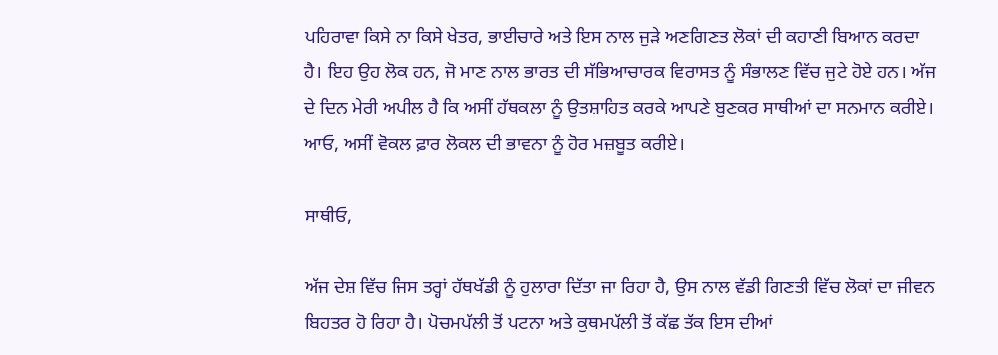ਪਹਿਰਾਵਾ ਕਿਸੇ ਨਾ ਕਿਸੇ ਖੇਤਰ, ਭਾਈਚਾਰੇ ਅਤੇ ਇਸ ਨਾਲ ਜੁੜੇ ਅਣਗਿਣਤ ਲੋਕਾਂ ਦੀ ਕਹਾਣੀ ਬਿਆਨ ਕਰਦਾ ਹੈ। ਇਹ ਉਹ ਲੋਕ ਹਨ, ਜੋ ਮਾਣ ਨਾਲ ਭਾਰਤ ਦੀ ਸੱਭਿਆਚਾਰਕ ਵਿਰਾਸਤ ਨੂੰ ਸੰਭਾਲਣ ਵਿੱਚ ਜੁਟੇ ਹੋਏ ਹਨ। ਅੱਜ ਦੇ ਦਿਨ ਮੇਰੀ ਅਪੀਲ ਹੈ ਕਿ ਅਸੀਂ ਹੱਥਕਲਾ ਨੂੰ ਉਤਸ਼ਾਹਿਤ ਕਰਕੇ ਆਪਣੇ ਬੁਣਕਰ ਸਾਥੀਆਂ ਦਾ ਸਨਮਾਨ ਕਰੀਏ। ਆਓ, ਅਸੀਂ ਵੋਕਲ ਫ਼ਾਰ ਲੋਕਲ ਦੀ ਭਾਵਨਾ ਨੂੰ ਹੋਰ ਮਜ਼ਬੂਤ ਕਰੀਏ।

ਸਾਥੀਓ,

ਅੱਜ ਦੇਸ਼ ਵਿੱਚ ਜਿਸ ਤਰ੍ਹਾਂ ਹੱਥਖੱਡੀ ਨੂੰ ਹੁਲਾਰਾ ਦਿੱਤਾ ਜਾ ਰਿਹਾ ਹੈ, ਉਸ ਨਾਲ ਵੱਡੀ ਗਿਣਤੀ ਵਿੱਚ ਲੋਕਾਂ ਦਾ ਜੀਵਨ ਬਿਹਤਰ ਹੋ ਰਿਹਾ ਹੈ। ਪੋਚਮਪੱਲੀ ਤੋਂ ਪਟਨਾ ਅਤੇ ਕੁਥਮਪੱਲੀ ਤੋਂ ਕੱਛ ਤੱਕ ਇਸ ਦੀਆਂ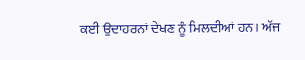ਕਈ ਉਦਾਹਰਨਾਂ ਦੇਖਣ ਨੂੰ ਮਿਲਦੀਆਂ ਹਨ। ਅੱਜ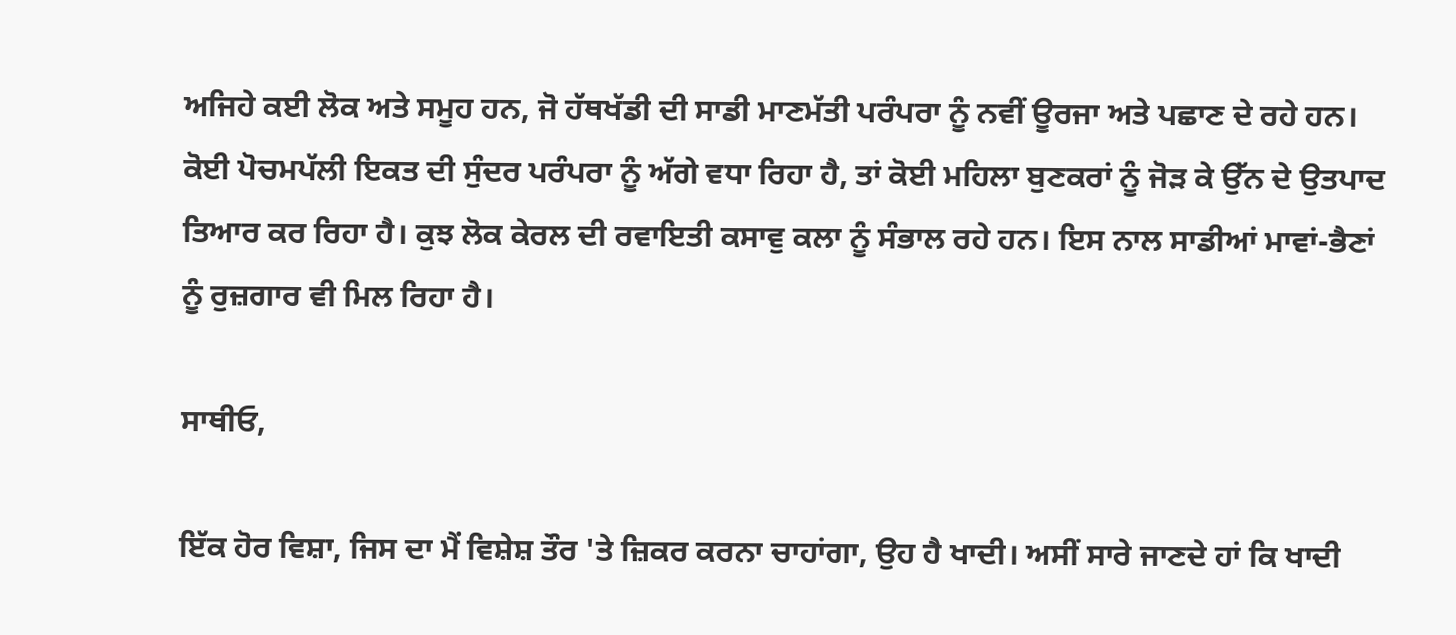ਅਜਿਹੇ ਕਈ ਲੋਕ ਅਤੇ ਸਮੂਹ ਹਨ, ਜੋ ਹੱਥਖੱਡੀ ਦੀ ਸਾਡੀ ਮਾਣਮੱਤੀ ਪਰੰਪਰਾ ਨੂੰ ਨਵੀਂ ਊਰਜਾ ਅਤੇ ਪਛਾਣ ਦੇ ਰਹੇ ਹਨ। ਕੋਈ ਪੋਚਮਪੱਲੀ ਇਕਤ ਦੀ ਸੁੰਦਰ ਪਰੰਪਰਾ ਨੂੰ ਅੱਗੇ ਵਧਾ ਰਿਹਾ ਹੈ, ਤਾਂ ਕੋਈ ਮਹਿਲਾ ਬੁਣਕਰਾਂ ਨੂੰ ਜੋੜ ਕੇ ਉੱਨ ਦੇ ਉਤਪਾਦ ਤਿਆਰ ਕਰ ਰਿਹਾ ਹੈ। ਕੁਝ ਲੋਕ ਕੇਰਲ ਦੀ ਰਵਾਇਤੀ ਕਸਾਵੁ ਕਲਾ ਨੂੰ ਸੰਭਾਲ ਰਹੇ ਹਨ। ਇਸ ਨਾਲ ਸਾਡੀਆਂ ਮਾਵਾਂ-ਭੈਣਾਂ ਨੂੰ ਰੁਜ਼ਗਾਰ ਵੀ ਮਿਲ ਰਿਹਾ ਹੈ।

ਸਾਥੀਓ,

ਇੱਕ ਹੋਰ ਵਿਸ਼ਾ, ਜਿਸ ਦਾ ਮੈਂ ਵਿਸ਼ੇਸ਼ ਤੌਰ 'ਤੇ ਜ਼ਿਕਰ ਕਰਨਾ ਚਾਹਾਂਗਾ, ਉਹ ਹੈ ਖਾਦੀ। ਅਸੀਂ ਸਾਰੇ ਜਾਣਦੇ ਹਾਂ ਕਿ ਖਾਦੀ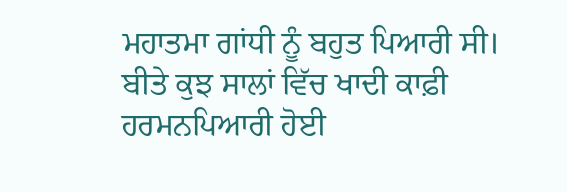ਮਹਾਤਮਾ ਗਾਂਧੀ ਨੂੰ ਬਹੁਤ ਪਿਆਰੀ ਸੀ। ਬੀਤੇ ਕੁਝ ਸਾਲਾਂ ਵਿੱਚ ਖਾਦੀ ਕਾਫ਼ੀ ਹਰਮਨਪਿਆਰੀ ਹੋਈ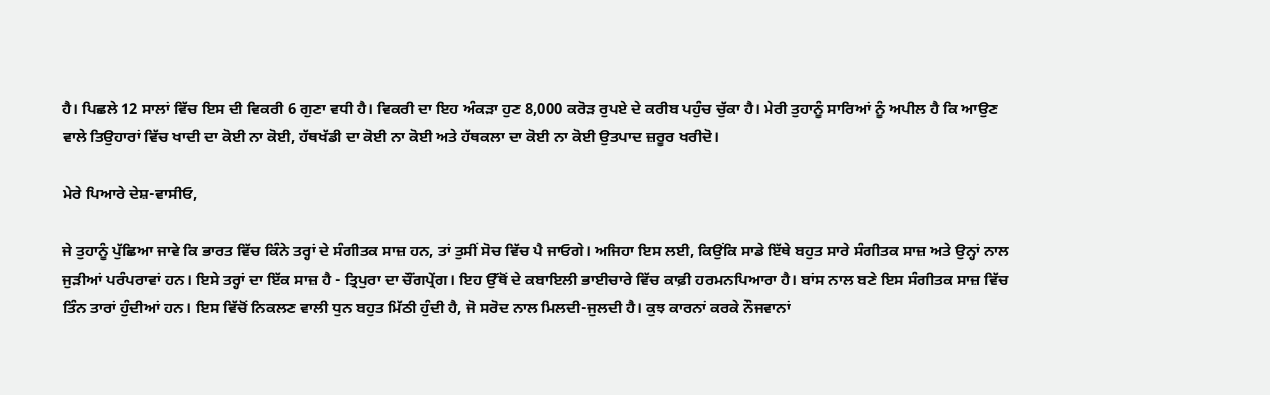ਹੈ। ਪਿਛਲੇ 12 ਸਾਲਾਂ ਵਿੱਚ ਇਸ ਦੀ ਵਿਕਰੀ 6 ਗੁਣਾ ਵਧੀ ਹੈ। ਵਿਕਰੀ ਦਾ ਇਹ ਅੰਕੜਾ ਹੁਣ 8,000 ਕਰੋੜ ਰੁਪਏ ਦੇ ਕਰੀਬ ਪਹੁੰਚ ਚੁੱਕਾ ਹੈ। ਮੇਰੀ ਤੁਹਾਨੂੰ ਸਾਰਿਆਂ ਨੂੰ ਅਪੀਲ ਹੈ ਕਿ ਆਉਣ ਵਾਲੇ ਤਿਉਹਾਰਾਂ ਵਿੱਚ ਖਾਦੀ ਦਾ ਕੋਈ ਨਾ ਕੋਈ, ਹੱਥਖੱਡੀ ਦਾ ਕੋਈ ਨਾ ਕੋਈ ਅਤੇ ਹੱਥਕਲਾ ਦਾ ਕੋਈ ਨਾ ਕੋਈ ਉਤਪਾਦ ਜ਼ਰੂਰ ਖਰੀਦੋ।

ਮੇਰੇ ਪਿਆਰੇ ਦੇਸ਼-ਵਾਸੀਓ,

ਜੇ ਤੁਹਾਨੂੰ ਪੁੱਛਿਆ ਜਾਵੇ ਕਿ ਭਾਰਤ ਵਿੱਚ ਕਿੰਨੇ ਤਰ੍ਹਾਂ ਦੇ ਸੰਗੀਤਕ ਸਾਜ਼ ਹਨ, ਤਾਂ ਤੁਸੀਂ ਸੋਚ ਵਿੱਚ ਪੈ ਜਾਓਗੇ। ਅਜਿਹਾ ਇਸ ਲਈ, ਕਿਉਂਕਿ ਸਾਡੇ ਇੱਥੇ ਬਹੁਤ ਸਾਰੇ ਸੰਗੀਤਕ ਸਾਜ਼ ਅਤੇ ਉਨ੍ਹਾਂ ਨਾਲ ਜੁੜੀਆਂ ਪਰੰਪਰਾਵਾਂ ਹਨ। ਇਸੇ ਤਰ੍ਹਾਂ ਦਾ ਇੱਕ ਸਾਜ਼ ਹੈ - ਤ੍ਰਿਪੁਰਾ ਦਾ ਚੌਂਗਪ੍ਰੇਂਗ। ਇਹ ਉੱਥੋਂ ਦੇ ਕਬਾਇਲੀ ਭਾਈਚਾਰੇ ਵਿੱਚ ਕਾਫ਼ੀ ਹਰਮਨਪਿਆਰਾ ਹੈ। ਬਾਂਸ ਨਾਲ ਬਣੇ ਇਸ ਸੰਗੀਤਕ ਸਾਜ਼ ਵਿੱਚ ਤਿੰਨ ਤਾਰਾਂ ਹੁੰਦੀਆਂ ਹਨ। ਇਸ ਵਿੱਚੋਂ ਨਿਕਲਣ ਵਾਲੀ ਧੁਨ ਬਹੁਤ ਮਿੱਠੀ ਹੁੰਦੀ ਹੈ, ਜੋ ਸਰੋਦ ਨਾਲ ਮਿਲਦੀ-ਜੁਲਦੀ ਹੈ। ਕੁਝ ਕਾਰਨਾਂ ਕਰਕੇ ਨੌਜਵਾਨਾਂ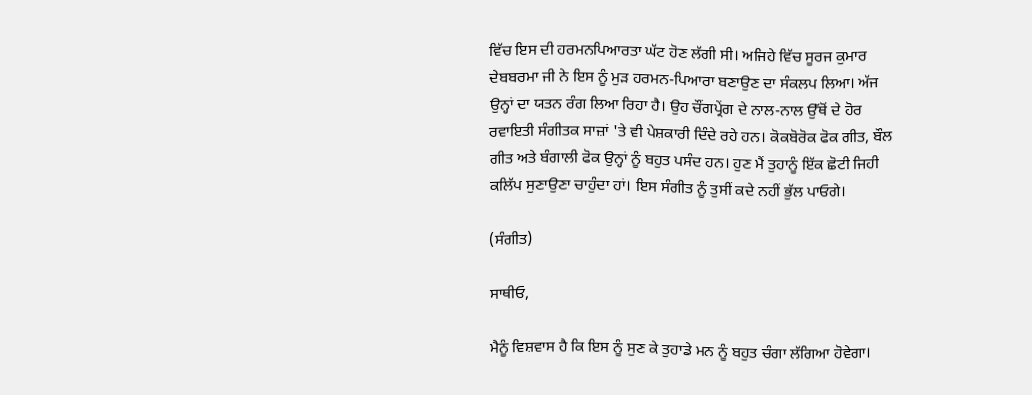ਵਿੱਚ ਇਸ ਦੀ ਹਰਮਨਪਿਆਰਤਾ ਘੱਟ ਹੋਣ ਲੱਗੀ ਸੀ। ਅਜਿਹੇ ਵਿੱਚ ਸੂਰਜ ਕੁਮਾਰ ਦੇਬਬਰਮਾ ਜੀ ਨੇ ਇਸ ਨੂੰ ਮੁੜ ਹਰਮਨ-ਪਿਆਰਾ ਬਣਾਉਣ ਦਾ ਸੰਕਲਪ ਲਿਆ। ਅੱਜ ਉਨ੍ਹਾਂ ਦਾ ਯਤਨ ਰੰਗ ਲਿਆ ਰਿਹਾ ਹੈ। ਉਹ ਚੌਂਗਪ੍ਰੇਂਗ ਦੇ ਨਾਲ-ਨਾਲ ਉੱਥੋਂ ਦੇ ਹੋਰ ਰਵਾਇਤੀ ਸੰਗੀਤਕ ਸਾਜ਼ਾਂ 'ਤੇ ਵੀ ਪੇਸ਼ਕਾਰੀ ਦਿੰਦੇ ਰਹੇ ਹਨ। ਕੋਕਬੋਰੋਕ ਫੋਕ ਗੀਤ, ਬੌਲ ਗੀਤ ਅਤੇ ਬੰਗਾਲੀ ਫੋਕ ਉਨ੍ਹਾਂ ਨੂੰ ਬਹੁਤ ਪਸੰਦ ਹਨ। ਹੁਣ ਮੈਂ ਤੁਹਾਨੂੰ ਇੱਕ ਛੋਟੀ ਜਿਹੀ ਕਲਿੱਪ ਸੁਣਾਉਣਾ ਚਾਹੁੰਦਾ ਹਾਂ। ਇਸ ਸੰਗੀਤ ਨੂੰ ਤੁਸੀਂ ਕਦੇ ਨਹੀਂ ਭੁੱਲ ਪਾਓਗੇ।

(ਸੰਗੀਤ)

ਸਾਥੀਓ,

ਮੈਨੂੰ ਵਿਸ਼ਵਾਸ ਹੈ ਕਿ ਇਸ ਨੂੰ ਸੁਣ ਕੇ ਤੁਹਾਡੇ ਮਨ ਨੂੰ ਬਹੁਤ ਚੰਗਾ ਲੱਗਿਆ ਹੋਵੇਗਾ।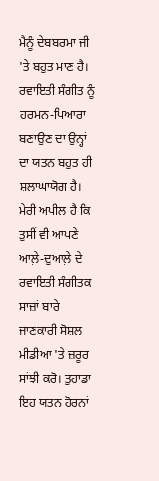ਮੈਨੂੰ ਦੇਬਬਰਮਾ ਜੀ 'ਤੇ ਬਹੁਤ ਮਾਣ ਹੈ। ਰਵਾਇਤੀ ਸੰਗੀਤ ਨੂੰ ਹਰਮਨ-ਪਿਆਰਾ ਬਣਾਉਣ ਦਾ ਉਨ੍ਹਾਂ ਦਾ ਯਤਨ ਬਹੁਤ ਹੀ ਸ਼ਲਾਘਾਯੋਗ ਹੈ। ਮੇਰੀ ਅਪੀਲ ਹੈ ਕਿ ਤੁਸੀਂ ਵੀ ਆਪਣੇ ਆਲ਼ੇ-ਦੁਆਲ਼ੇ ਦੇ ਰਵਾਇਤੀ ਸੰਗੀਤਕ ਸਾਜ਼ਾਂ ਬਾਰੇ ਜਾਣਕਾਰੀ ਸੋਸ਼ਲ ਮੀਡੀਆ 'ਤੇ ਜ਼ਰੂਰ ਸਾਂਝੀ ਕਰੋ। ਤੁਹਾਡਾ ਇਹ ਯਤਨ ਹੋਰਨਾਂ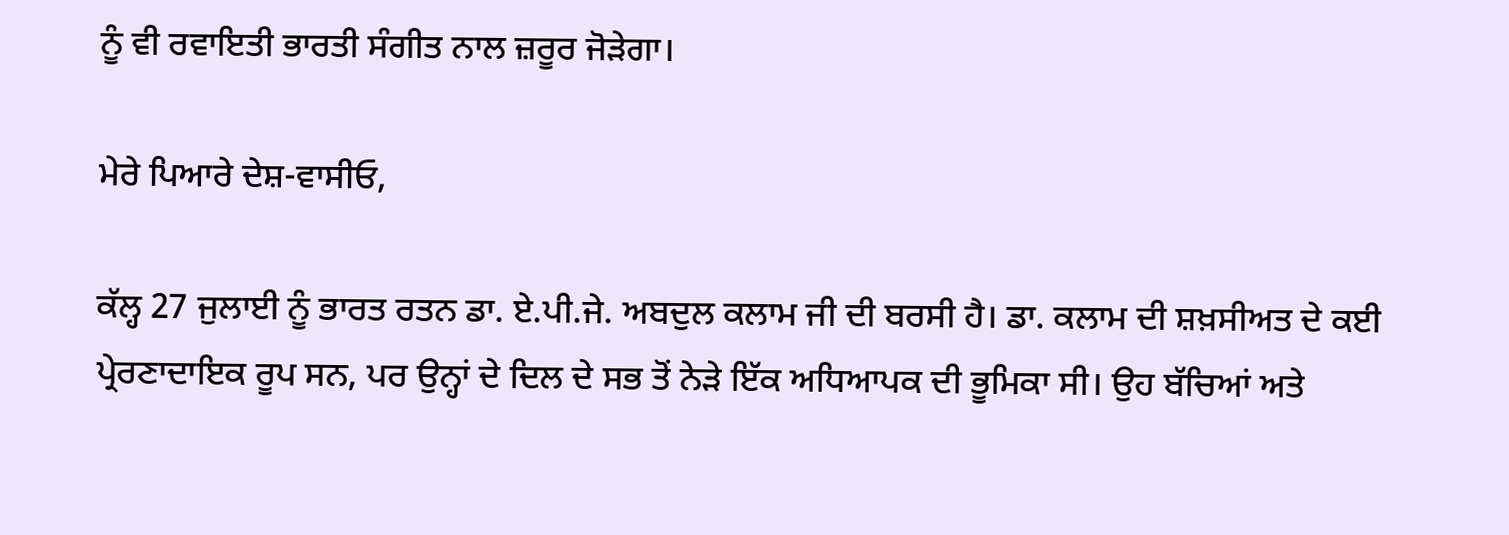ਨੂੰ ਵੀ ਰਵਾਇਤੀ ਭਾਰਤੀ ਸੰਗੀਤ ਨਾਲ ਜ਼ਰੂਰ ਜੋੜੇਗਾ।

ਮੇਰੇ ਪਿਆਰੇ ਦੇਸ਼-ਵਾਸੀਓ,

ਕੱਲ੍ਹ 27 ਜੁਲਾਈ ਨੂੰ ਭਾਰਤ ਰਤਨ ਡਾ. ਏ.ਪੀ.ਜੇ. ਅਬਦੁਲ ਕਲਾਮ ਜੀ ਦੀ ਬਰਸੀ ਹੈ। ਡਾ. ਕਲਾਮ ਦੀ ਸ਼ਖ਼ਸੀਅਤ ਦੇ ਕਈ ਪ੍ਰੇਰਣਾਦਾਇਕ ਰੂਪ ਸਨ, ਪਰ ਉਨ੍ਹਾਂ ਦੇ ਦਿਲ ਦੇ ਸਭ ਤੋਂ ਨੇੜੇ ਇੱਕ ਅਧਿਆਪਕ ਦੀ ਭੂਮਿਕਾ ਸੀ। ਉਹ ਬੱਚਿਆਂ ਅਤੇ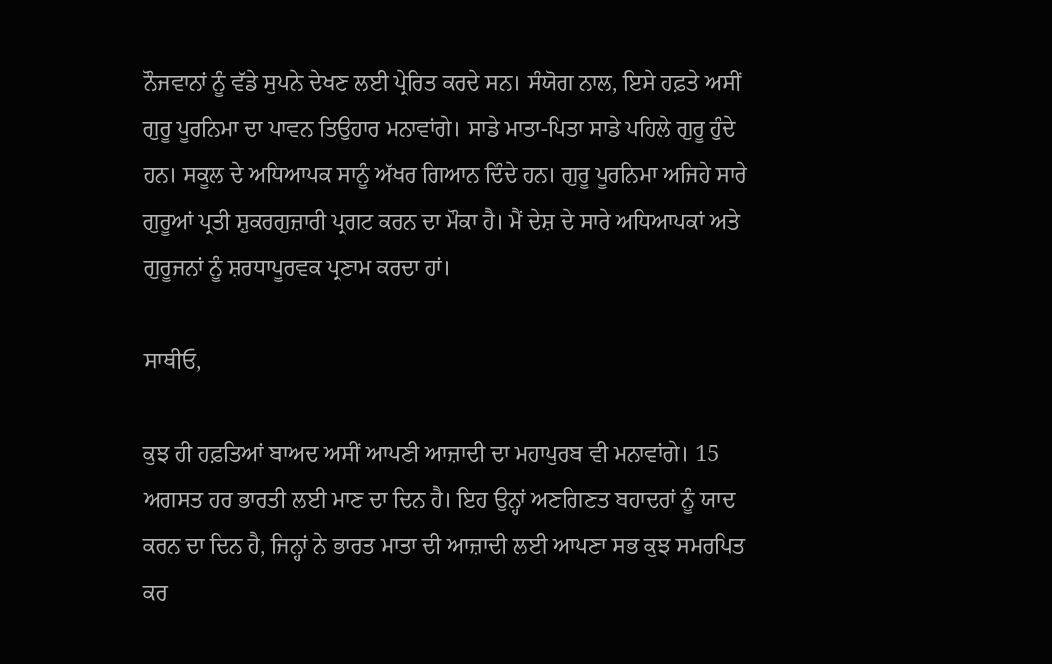ਨੌਜਵਾਨਾਂ ਨੂੰ ਵੱਡੇ ਸੁਪਨੇ ਦੇਖਣ ਲਈ ਪ੍ਰੇਰਿਤ ਕਰਦੇ ਸਨ। ਸੰਯੋਗ ਨਾਲ, ਇਸੇ ਹਫ਼ਤੇ ਅਸੀਂ ਗੁਰੂ ਪੂਰਨਿਮਾ ਦਾ ਪਾਵਨ ਤਿਉਹਾਰ ਮਨਾਵਾਂਗੇ। ਸਾਡੇ ਮਾਤਾ-ਪਿਤਾ ਸਾਡੇ ਪਹਿਲੇ ਗੁਰੂ ਹੁੰਦੇ ਹਨ। ਸਕੂਲ ਦੇ ਅਧਿਆਪਕ ਸਾਨੂੰ ਅੱਖਰ ਗਿਆਨ ਦਿੰਦੇ ਹਨ। ਗੁਰੂ ਪੂਰਨਿਮਾ ਅਜਿਹੇ ਸਾਰੇ ਗੁਰੂਆਂ ਪ੍ਰਤੀ ਸ਼ੁਕਰਗੁਜ਼ਾਰੀ ਪ੍ਰਗਟ ਕਰਨ ਦਾ ਮੌਕਾ ਹੈ। ਮੈਂ ਦੇਸ਼ ਦੇ ਸਾਰੇ ਅਧਿਆਪਕਾਂ ਅਤੇ ਗੁਰੂਜਨਾਂ ਨੂੰ ਸ਼ਰਧਾਪੂਰਵਕ ਪ੍ਰਣਾਮ ਕਰਦਾ ਹਾਂ।

ਸਾਥੀਓ,

ਕੁਝ ਹੀ ਹਫ਼ਤਿਆਂ ਬਾਅਦ ਅਸੀਂ ਆਪਣੀ ਆਜ਼ਾਦੀ ਦਾ ਮਹਾਪੁਰਬ ਵੀ ਮਨਾਵਾਂਗੇ। 15 ਅਗਸਤ ਹਰ ਭਾਰਤੀ ਲਈ ਮਾਣ ਦਾ ਦਿਨ ਹੈ। ਇਹ ਉਨ੍ਹਾਂ ਅਣਗਿਣਤ ਬਹਾਦਰਾਂ ਨੂੰ ਯਾਦ ਕਰਨ ਦਾ ਦਿਨ ਹੈ, ਜਿਨ੍ਹਾਂ ਨੇ ਭਾਰਤ ਮਾਤਾ ਦੀ ਆਜ਼ਾਦੀ ਲਈ ਆਪਣਾ ਸਭ ਕੁਝ ਸਮਰਪਿਤ ਕਰ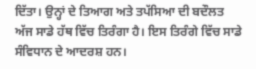ਦਿੱਤਾ। ਉਨ੍ਹਾਂ ਦੇ ਤਿਆਗ ਅਤੇ ਤਪੱਸਿਆ ਦੀ ਬਦੌਲਤ ਅੱਜ ਸਾਡੇ ਹੱਥ ਵਿੱਚ ਤਿਰੰਗਾ ਹੈ। ਇਸ ਤਿਰੰਗੇ ਵਿੱਚ ਸਾਡੇ ਸੰਵਿਧਾਨ ਦੇ ਆਦਰਸ਼ ਹਨ।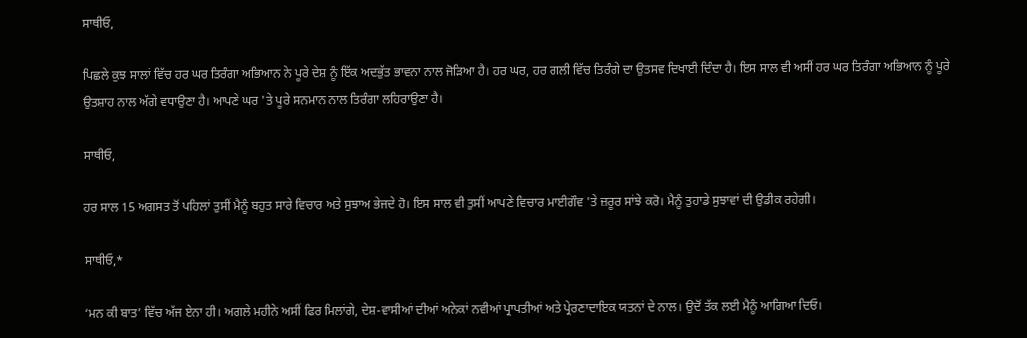ਸਾਥੀਓ,

ਪਿਛਲੇ ਕੁਝ ਸਾਲਾਂ ਵਿੱਚ ਹਰ ਘਰ ਤਿਰੰਗਾ ਅਭਿਆਨ ਨੇ ਪੂਰੇ ਦੇਸ਼ ਨੂੰ ਇੱਕ ਅਦਭੁੱਤ ਭਾਵਨਾ ਨਾਲ ਜੋੜਿਆ ਹੈ। ਹਰ ਘਰ, ਹਰ ਗਲੀ ਵਿੱਚ ਤਿਰੰਗੇ ਦਾ ਉਤਸਵ ਦਿਖਾਈ ਦਿੰਦਾ ਹੈ। ਇਸ ਸਾਲ ਵੀ ਅਸੀਂ ਹਰ ਘਰ ਤਿਰੰਗਾ ਅਭਿਆਨ ਨੂੰ ਪੂਰੇ ਉਤਸ਼ਾਹ ਨਾਲ ਅੱਗੇ ਵਧਾਉਣਾ ਹੈ। ਆਪਣੇ ਘਰ 'ਤੇ ਪੂਰੇ ਸਨਮਾਨ ਨਾਲ ਤਿਰੰਗਾ ਲਹਿਰਾਉਣਾ ਹੈ।

ਸਾਥੀਓ,

ਹਰ ਸਾਲ 15 ਅਗਸਤ ਤੋਂ ਪਹਿਲਾਂ ਤੁਸੀਂ ਮੈਨੂੰ ਬਹੁਤ ਸਾਰੇ ਵਿਚਾਰ ਅਤੇ ਸੁਝਾਅ ਭੇਜਦੇ ਹੋ। ਇਸ ਸਾਲ ਵੀ ਤੁਸੀਂ ਆਪਣੇ ਵਿਚਾਰ ਮਾਈਗੌਵ 'ਤੇ ਜ਼ਰੂਰ ਸਾਂਝੇ ਕਰੋ। ਮੈਨੂੰ ਤੁਹਾਡੇ ਸੁਝਾਵਾਂ ਦੀ ਉਡੀਕ ਰਹੇਗੀ।

ਸਾਥੀਓ,*

‘ਮਨ ਕੀ ਬਾਤ’ ਵਿੱਚ ਅੱਜ ਏਨਾ ਹੀ। ਅਗਲੇ ਮਹੀਨੇ ਅਸੀਂ ਫਿਰ ਮਿਲਾਂਗੇ, ਦੇਸ਼-ਵਾਸੀਆਂ ਦੀਆਂ ਅਨੇਕਾਂ ਨਵੀਆਂ ਪ੍ਰਾਪਤੀਆਂ ਅਤੇ ਪ੍ਰੇਰਣਾਦਾਇਕ ਯਤਨਾਂ ਦੇ ਨਾਲ। ਉਦੋਂ ਤੱਕ ਲਈ ਮੈਨੂੰ ਆਗਿਆ ਦਿਓ।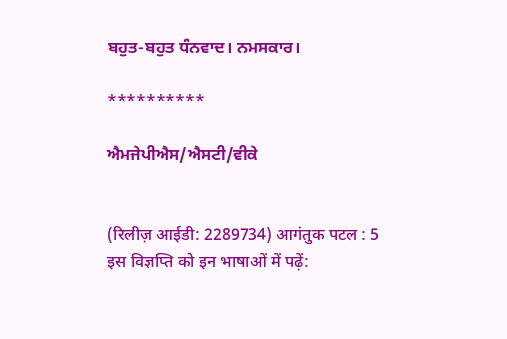ਬਹੁਤ-ਬਹੁਤ ਧੰਨਵਾਦ। ਨਮਸਕਾਰ।

**********

ਐਮਜੇਪੀਐਸ/ਐਸਟੀ/ਵੀਕੇ


(रिलीज़ आईडी: 2289734) आगंतुक पटल : 5
इस विज्ञप्ति को इन भाषाओं में पढ़ें: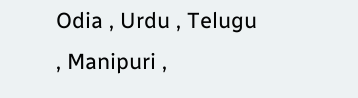Odia , Urdu , Telugu , Manipuri ,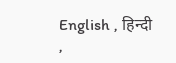English , हिन्दी ,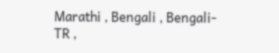Marathi , Bengali , Bengali-TR ,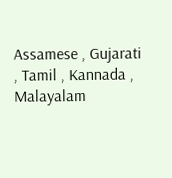Assamese , Gujarati , Tamil , Kannada , Malayalam